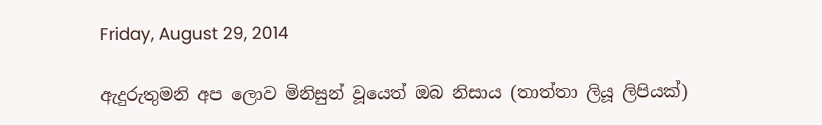Friday, August 29, 2014

ඇදුරුතුමනි අප ලොව මිනිසුන් වූයෙත් ඔබ නිසාය (තාත්තා ලියූ ලිපියක්)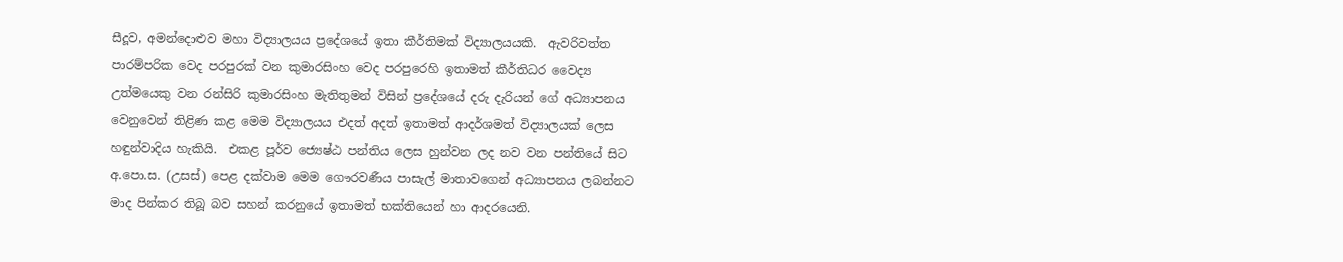සීදූව, අමන්දොළුව මහා විද්‍යාලයය ප්‍රදේශයේ ඉතා කීර්තිමක් විද්‍යාලයයකි.  ඇවරිවත්ත පාරම්පරික වෙද පරපුරක් වන කුමාරසිංහ වෙද පරපුරෙහි ඉතාමත් කීර්තිධර වෛද්‍ය උත්මයෙකු වන රන්සිරි කුමාරසිංහ මැතිතුමන් විසින් ප්‍රදේශයේ දරු දැරියන් ගේ අධ්‍යාපනය වෙනුවෙන් තිළිණ කළ මෙම විද්‍යාලයය එදත් අදත් ඉතාමත් ආදර්ශමත් විද්‍යාලයක් ලෙස හඳුන්වාදිය හැකියි.  එකළ පූර්ව ජ්‍යෙෂ්ඨ පන්තිය ලෙස හුන්වන ලද නව වන පන්තියේ සිට අ.පො.ස. (උසස්) පෙළ දක්වාම මෙම ගෞරවණීය පාසැල් මාතාවගෙන් අධ්‍යාපනය ලබන්නට මාද පින්කර තිබූ බව සහන් කරනුයේ ඉතාමත් භක්තියෙන් හා ආදරයෙනි.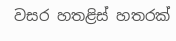වසර හතළිස් හතරක්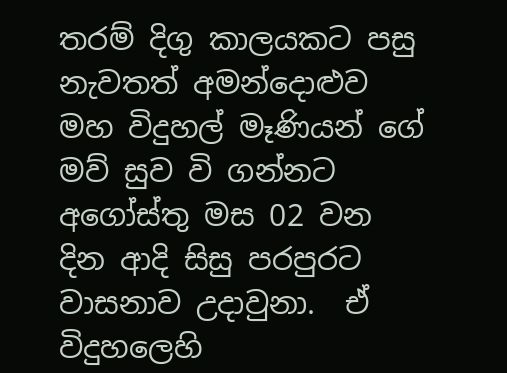තරම් දිගු කාලයකට පසු නැවතත් අමන්දොළුව මහ විදුහල් මෑණියන් ගේ මව් සුව වි ගන්නට අගෝස්තු මස 02 වන දින ආදි සිසු පරපුරට වාසනාව උදාවුනා.  ඒ විදුහලෙහි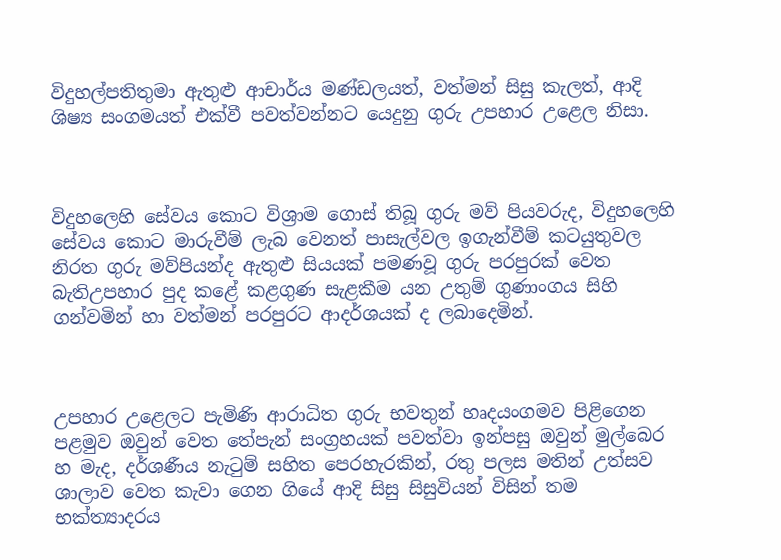විදුහල්පතිතුමා ඇතුළු ආචාර්ය මණ්ඩලයත්, වත්මන් සිසු කැලත්, ආදි ශිෂ්‍ය සංගමයත් එක්වී පවත්වන්නට යෙදුනු ගුරු උපහාර උළෙල නිසා.



විදුහලෙහි සේවය කොට විශ්‍රාම ගොස් තිබූ ගුරු මව් පියවරුද, විදුහලෙහි සේවය කොට මාරුවීම් ලැබ වෙනත් පාසැල්වල ඉගැන්වීම් කටයුතුවල නිරත ගුරු මව්පියන්ද ඇතුළු සියයක් පමණවූ ගුරු පරපුරක් වෙත බැතිඋපහාර පුද කළේ කළගුණ සැළකීම යන උතුම් ගුණාංගය සිහි ගන්වමින් හා වත්මන් පරපුරට ආදර්ශයක් ද ලබාදෙමින්.



උපහාර උළෙලට පැමිණි ආරාධිත ගුරු භවතුන් හෘදයංගමව පිළිගෙන පළමුව ඔවුන් වෙත තේපැන් සංග්‍රහයක් පවත්වා ඉන්පසු ඔවුන් මුල්බෙර හ මැද, දර්ශණීය නැටුම් සහිත පෙරහැරකින්, රතු පලස මතින් උත්සව ශාලාව වෙත කැවා ගෙන ගියේ ආදි සිසු සිසුවියන් විසින් තම භක්ත්‍යාදරය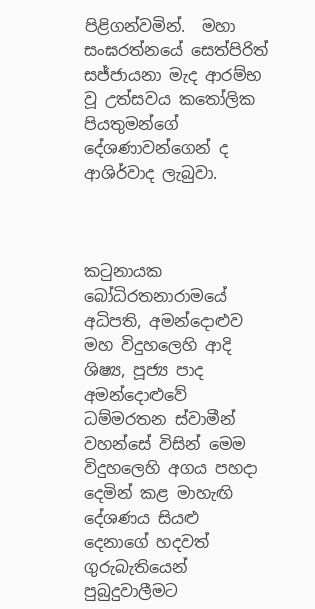පිළිගන්වමින්.  මහා සංඝරත්නයේ සෙත්පිරිත් සජ්ජායනා මැද ආරම්භ වූ උත්සවය කතෝලික පියතුමන්ගේ දේශණාවන්ගෙන් ද ආශිර්වාද ලැබුවා.



කටුනායක බෝධිරතනාරාමයේ අධිපති, අමන්දොළුව මහ විදුහලෙහි ආදි ශිෂ්‍ය, පූජ්‍ය පාද අමන්දොළුවේ ධම්මරතන ස්වාමීන් වහන්සේ විසින් මෙම විදුහලෙහි අගය පහදා දෙමින් කළ මාහැඟි දේශණය සියළු දෙනාගේ හදවත් ගුරුබැතියෙන් පුබුදුවාලීමට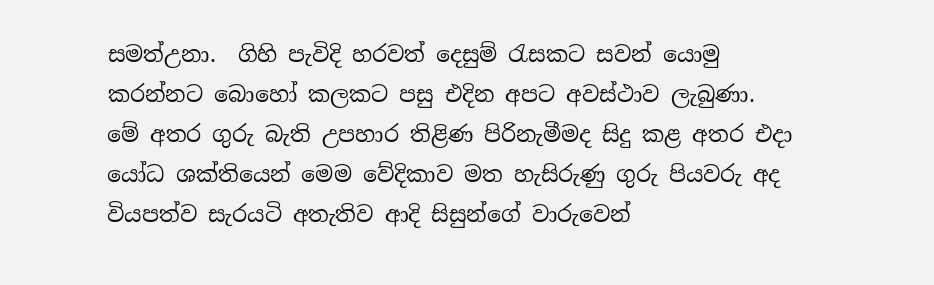සමත්උනා.  ගිහි පැවිදි හරවත් දෙසුම් රැසකට සවන් යොමු කරන්නට බොහෝ කලකට පසු එදින අපට අවස්ථාව ලැබුණා.  මේ අතර ගුරු බැති උපහාර තිළිණ පිරිනැමීමද සිදු කළ අතර එදා යෝධ ශක්තියෙන් මෙම වේදිකාව මත හැසිරුණු ගුරු පියවරු අද වියපත්ව සැරයටි අතැතිව ආදි සිසුන්ගේ වාරුවෙන්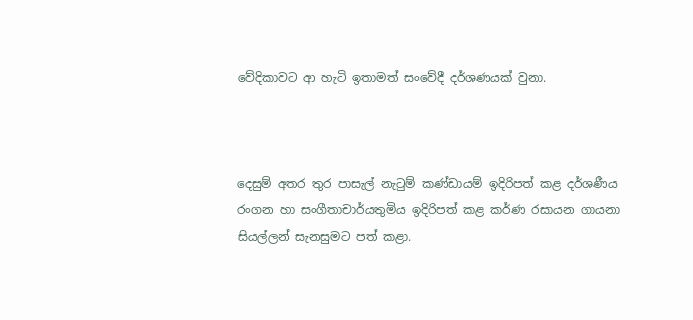වේදිකාවට ආ හැටි ඉතාමත් සංවේදී දර්ශණයක් වුනා.



දෙසුම් අතර තුර පාසැල් නැටුම් කණ්ඩායම් ඉදිරිපත් කළ දර්ශණීය රංගන හා සංගීතාචාර්යතුමිය ඉදිරිපත් කළ කර්ණ රසායන ගායනා සියල්ලන් සැනසුමට පත් කළා.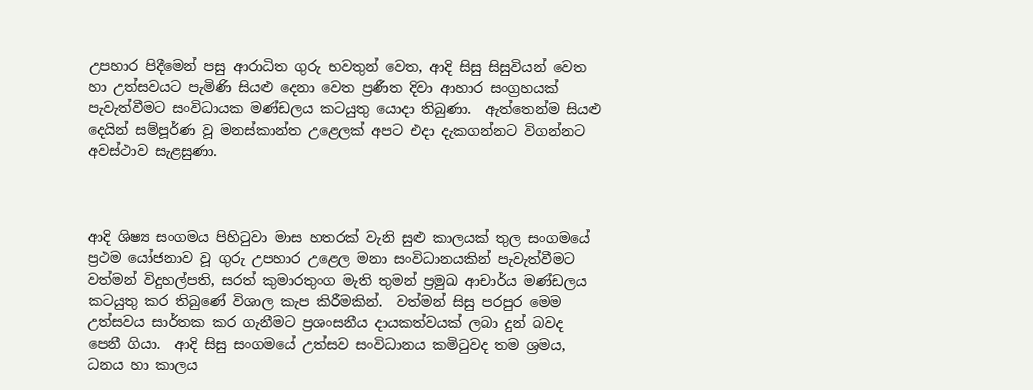උපහාර පිදීමෙන් පසු ආරාධිත ගුරු භවතුන් වෙත, ආදි සිසු සිසුවියන් වෙත හා උත්සවයට පැමිණි සියළු දෙනා වෙත ප්‍රණීත දිවා ආහාර සංග්‍රහයක් පැවැත්වීමට සංවිධායක මණ්ඩලය කටයුතු යොදා තිබුණා.  ඇත්තෙන්ම සියළු දෙයින් සම්පූර්ණ වූ මනස්කාන්ත උළෙලක් අපට එදා දැකගන්නට විගන්නට අවස්ථාව සැළසුණා.



ආදි ශිෂ්‍ය සංගමය පිහිටුවා මාස හතරක් වැනි සුළු කාලයක් තුල සංගමයේ ප්‍රථම යෝජනාව වූ ගුරු උපහාර උළෙල මනා සංවිධානයකින් පැවැත්වීමට වත්මන් විදුහල්පති, සරත් කුමාරතුංග මැති තුමන් ප්‍රමුඛ ආචාර්ය මණ්ඩලය කටයුතු කර තිබුණේ විශාල කැප කිරීමකින්.  වත්මන් සිසු පරපුර මෙම උත්සවය සාර්තක කර ගැනීමට ප්‍රශංසනීය දායකත්වයක් ලබා දුන් බවද පෙනී ගියා.  ආදි සිසු සංගමයේ උත්සව සංවිධානය කමිටුවද තම ශ්‍රමය, ධනය හා කාලය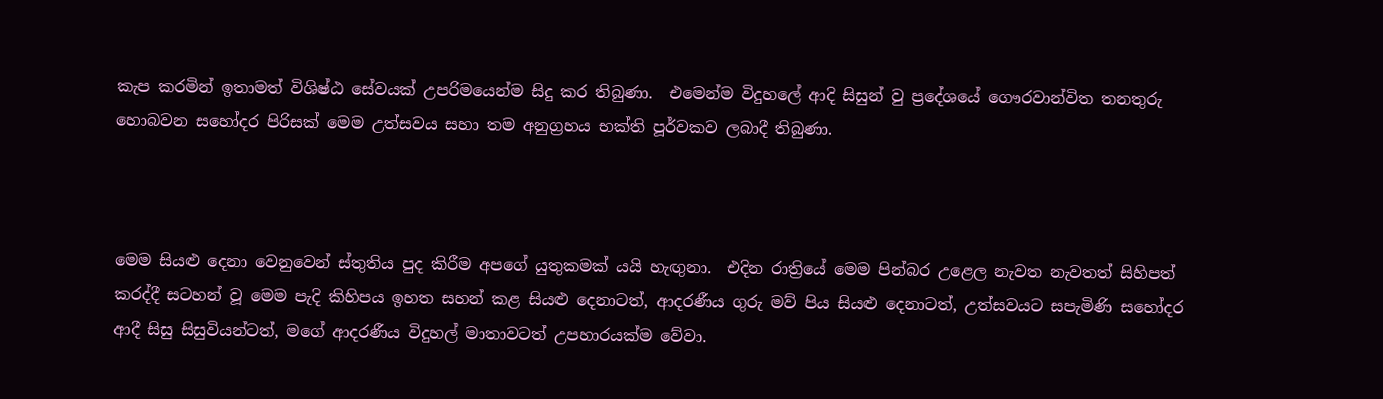කැප කරමින් ඉතාමත් විශිෂ්ඨ සේවයක් උපරිමයෙන්ම සිදු කර තිබුණා.  එමෙන්ම විදුහලේ ආදි සිසුන් වු ප්‍රදේශයේ ගෞරවාන්විත තනතුරු හොබවන සහෝදර පිරිසක් මෙම උත්සවය සහා තම අනුග්‍රහය භක්ති පූර්වකව ලබාදී තිබුණා.



මෙම සියළු දෙනා වෙනුවෙන් ස්තුතිය පුද කිරීම අපගේ යුතුකමක් යයි හැඟුනා.  එදින රාත්‍රියේ මෙම පින්බර උළෙල නැවත නැවතත් සිහිපත් කරද්දී සටහන් වූ මෙම පැදි කිහිපය ඉහත සහන් කළ සියළු දෙනාටත්, ආදරණීය ගුරු මව් පිය සියළු දෙනාටත්, උත්සවයට සපැමිණි සහෝදර ආදී සිසු සිසුවියන්ටත්, මගේ ආදරණීය විදුහල් මාතාවටත් උපහාරයක්ම වේවා.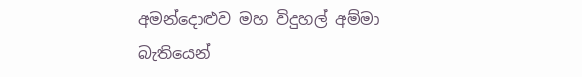අමන්දොළුව මහ විදුහල් අම්මා බැතියෙන්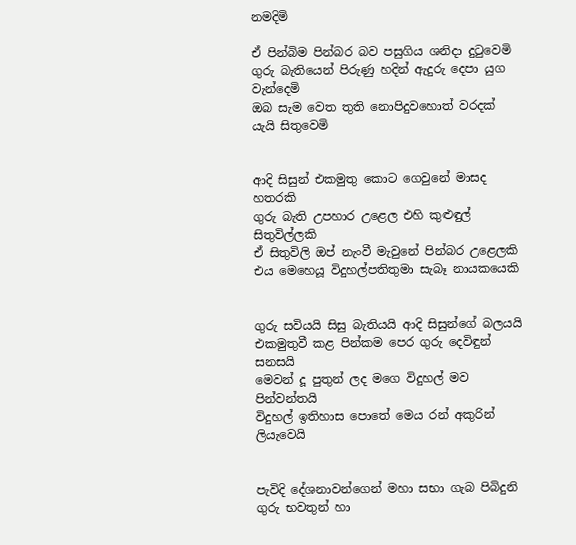නමදිමි

ඒ පින්බිම පින්බර බව පසුගිය ශනිදා දුටුවෙමි
ගුරු බැතියෙන් පිරුණු හදින් ඇදුරු දෙපා යුග වැන්දෙමි
ඔබ සැම වෙත තුති නොපිදුවහොත් වරදක් යැයි සිතුවෙමි


ආදි සිසුන් එකමුතු කොට ගෙවුනේ මාසද හතරකි
ගුරු බැති උපහාර උළෙල එහි කුළුඳුල් සිතුවිල්ලකි
ඒ සිතුවිලි ඔප් නැංවී මැවුනේ පින්බර උළෙලකි
එය මෙහෙයූ විදුහල්පතිතුමා සැබෑ නායකයෙකි


ගුරු සවියයි සිසු බැතියයි ආදි සිසුන්ගේ බලයයි
එකමුතුවී කළ පින්කම පෙර ගුරු දෙවිඳුන් සනසයි
මෙවන් දූ පුතුන් ලද මගෙ විදුහල් මව පින්වන්තයි
විදුහල් ඉතිහාස පොතේ මෙය රන් අකුරින් ලියැවෙයි


පැවිදි දේශනාවන්ගෙන් මහා සභා ගැබ පිබිදුනි
ගුරු භවතුන් හා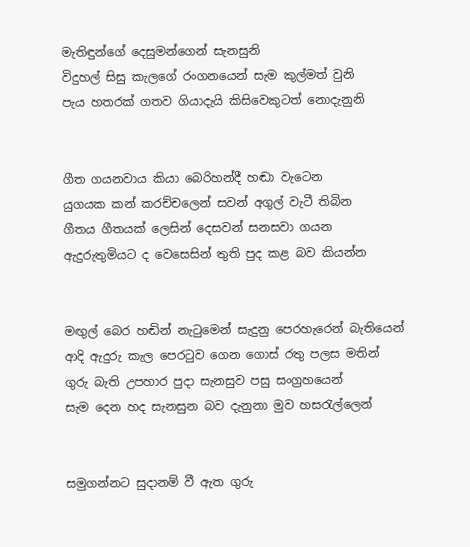මැතිඳුන්ගේ දෙසුමන්ගෙන් සැනසුනි
විදුහල් සිසු කැලගේ රංගනයෙන් සැම කුල්මත් වුනි
පැය හතරක් ගතව ගියාදැයි කිසිවෙකුටත් නොදැනුනි


ගීත ගයනවාය කියා බෙරිහන්දී හඬා වැටෙන
යුගයක කන් කරච්චලෙන් සවන් අගුල් වැටී තිබින
ගීතය ගීතයක් ලෙසින් දෙසවන් සනසවා ගයන
ඇදුරුතුමියට ද වෙසෙසින් තුති පුද කළ බව කියන්න


මඟුල් බෙර හඬින් නැටුමෙන් සැදුනු පෙරහැරෙන් බැතියෙන්
ආදි ඇදුරු කැල පෙරටුව ගෙන ගොස් රතු පලස මතින්
ගුරු බැති උපහාර පුදා සැනසුව පසු සංග්‍රහයෙන්
සැම දෙන හද සැනසුන බව දැනුනා මුව හසරැල්ලෙන්


සමුගන්නට සුදානම් වී ඇත ගුරු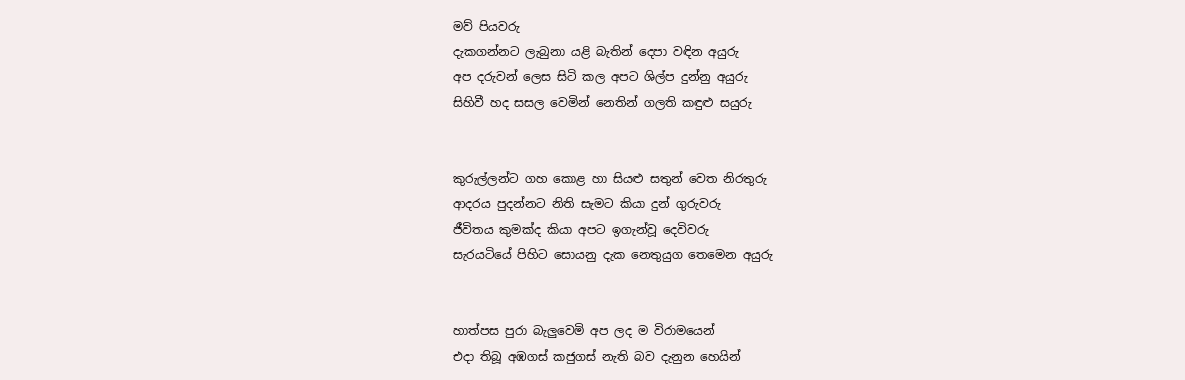මව් පියවරු
දැකගන්නට ලැබුනා යළි බැතින් දෙපා වඳින අයුරු
අප දරුවන් ලෙස සිටි කල අපට ශිල්ප දුන්නු අයුරු
සිහිවී හද සසල වෙමින් නෙතින් ගලති කඳුළු සයුරු


කුරුල්ලන්ට ගහ කොළ හා සියළු සතුන් වෙත නිරතුරු
ආදරය පුදන්නට නිති සැමට කියා දුන් ගුරුවරු
ජීවිතය කුමක්ද කියා අපට ඉගැන්වූ දෙවිවරු
සැරයටියේ පිහිට සොයනු දැක නෙතුයුග තෙමෙන අයුරු


හාත්පස පුරා බැලුවෙමි අප ලද ම විරාමයෙන්
එදා තිබූ අඹගස් කජුගස් නැති බව දැනුන හෙයින්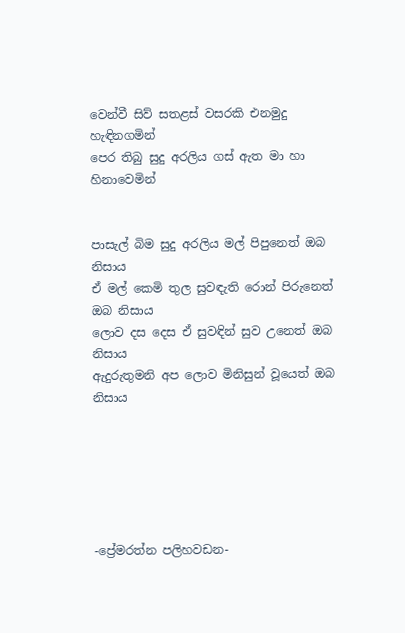වෙන්වී සිව් සතළස් වසරකි එනමුදු හැඳිනගමින්
පෙර තිබු සුදු අරලිය ගස් ඇත මා හා හිනාවෙමින්


පාසැල් බිම සුදු අරලිය මල් පිපුනෙත් ඔබ නිසාය
ඒ මල් කෙමි තුල සුවඳැති රොන් පිරුනෙත් ඔබ නිසාය
ලොව දස දෙස ඒ සුවඳින් සුව උනෙත් ඔබ නිසාය
ඇදුරුතුමනි අප ලොව මිනිසුන් වූයෙත් ඔබ නිසාය






-ප්‍රේමරත්න පලිහවඩන-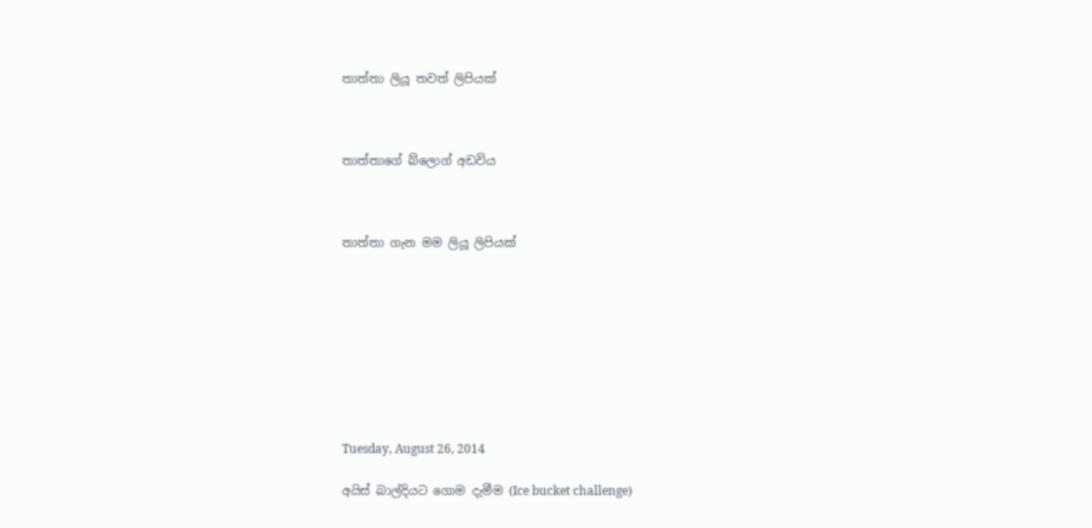තාත්තා ලියූ තවත් ලිපියක්



තාත්තාගේ බ්ලොග් අඩවිය



තාත්තා ගැන මම ලියූ ලිපියක්









Tuesday, August 26, 2014

අයිස් බාල්දියට ගොම දැමීම (Ice bucket challenge)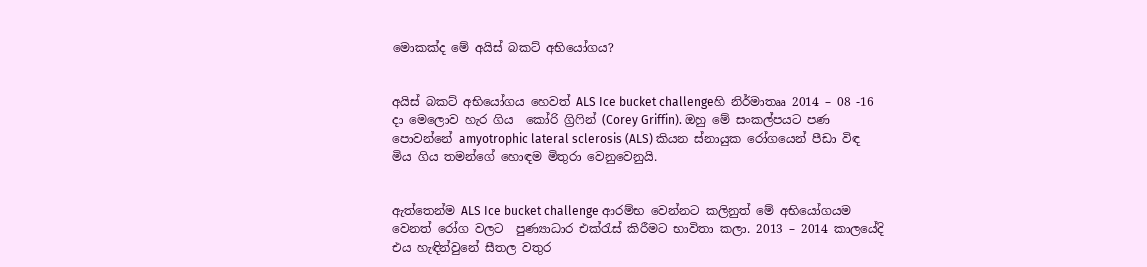මොකක්ද මේ අයිස් බකට් අභියෝගය?


අයිස් බකට් අභියෝගය හෙවත් ALS Ice bucket challengeහි නිර්මාතෲ 2014 – 08 -16 දා මෙලොව හැර ගිය  කෝරි ග්‍රිෆින් (Corey Griffin). ඔහු මේ සංකල්පයට පණ පොවන්නේ amyotrophic lateral sclerosis (ALS) කියන ස්නායුක රෝගයෙන් පීඩා විඳ මිය ගිය තමන්ගේ හොඳම මිතුරා වෙනුවෙනුයි.


ඇත්තෙන්ම ALS Ice bucket challenge ආරම්භ වෙන්නට කලිනුත් මේ අභියෝගයම වෙනත් රෝග වලට  පුණ්‍යාධාර එක්රැස් කිරීමට භාවිතා කලා. 2013 – 2014 කාලයේදි එය හැඳින්වුනේ සීතල වතුර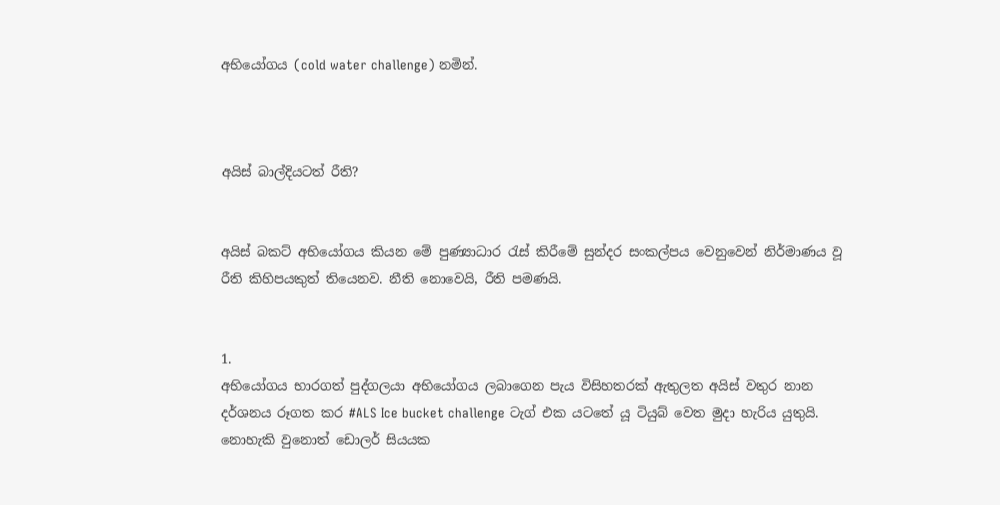අභියෝගය (cold water challenge) නමින්.



අයිස් බාල්දියටත් රීති?


අයිස් බකට් අභියෝගය කියන මේ පුණ්‍යාධාර රැස් කිරීමේ සුන්දර සංකල්පය වෙනුවෙන් නිර්මාණය වූ රීති කිහිපයකුත් තියෙනව. නීති නොවෙයි, රීති පමණයි.


1.
අභියෝගය භාරගත් පුද්ගලයා අභියෝගය ලබාගෙන පැය විසිහතරක් ඇතුලත අයිස් වතුර නාන දර්ශනය රූගත කර #ALS Ice bucket challenge ටැග් එක යටතේ යූ ටියුබ් වෙත මුදා හැරිය යුතුයි. නොහැකි වුනොත් ඩොලර් සියයක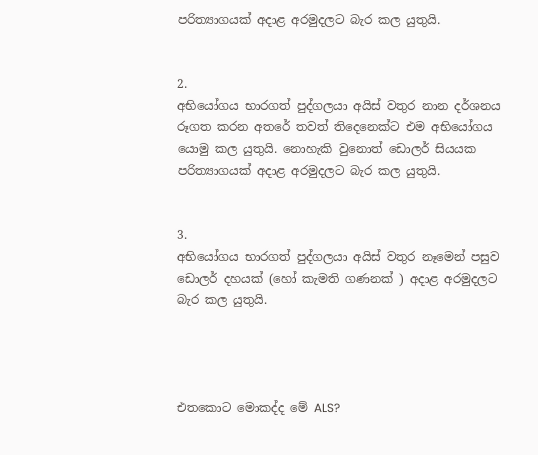පරිත්‍යාගයක් අදාළ අරමුදලට බැර කල යුතුයි.


2.
අභියෝගය භාරගත් පුද්ගලයා අයිස් වතුර නාන දර්ශනය රූගත කරන අතරේ තවත් තිදෙනෙක්ට එම අභියෝගය යොමු කල යුතුයි. නොහැකි වුනොත් ඩොලර් සියයක පරිත්‍යාගයක් අදාළ අරමුදලට බැර කල යුතුයි.


3.
අභියෝගය භාරගත් පුද්ගලයා අයිස් වතුර නෑමෙන් පසුව ඩොලර් දහයක් (හෝ කැමති ගණනක් ) අදාළ අරමුදලට බැර කල යුතුයි.




එතකොට මොකද්ද මේ ALS?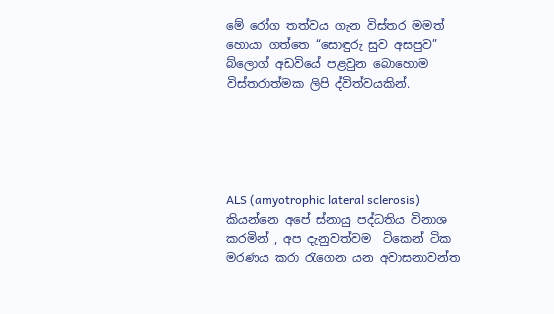මේ රෝග තත්වය ගැන විස්තර මමත් හොයා ගත්තෙ “සොඳුරු සුව අසපුව” බ්ලොග් අඩවියේ පළවුන බොහොම විස්තරාත්මක ලිපි ද්විත්වයකින්.





ALS (amyotrophic lateral sclerosis) කියන්නෙ අපේ ස්නායු පද්ධතිය විනාශ කරමින් , අප දැනුවත්වම  ටිකෙන් ටික මරණය කරා රැගෙන යන අවාසනාවන්ත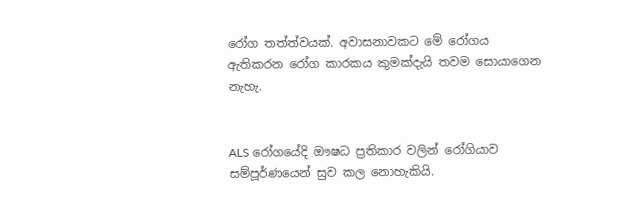රෝග තත්ත්වයක්. අවාසනාවකට මේ රෝගය ඇතිකරන රෝග කාරකය කුමක්දැයි තවම සොයාගෙන නැහැ.


ALS රෝගයේදි ඖෂධ ප්‍රතිකාර වලින් රෝගියාව සම්පූර්ණයෙන් සුව කල නොහැකියි.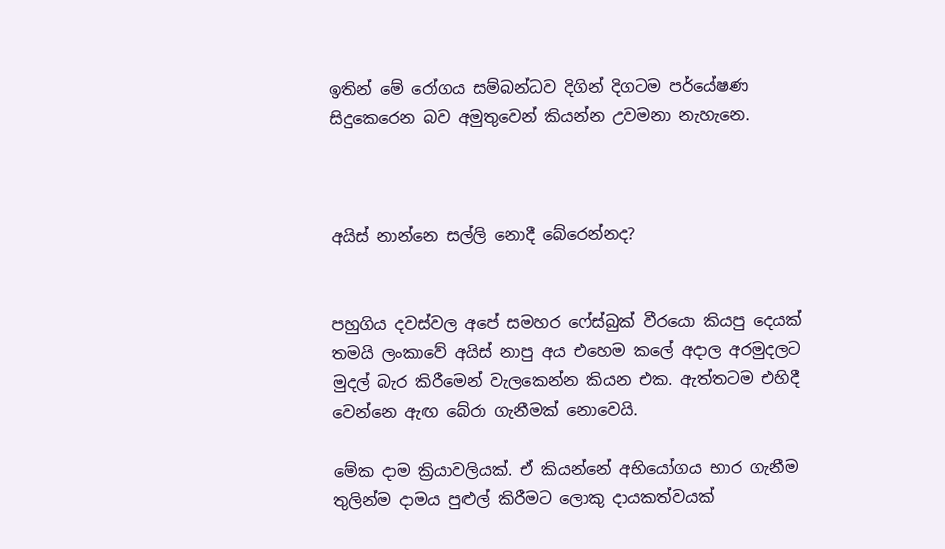ඉතින් මේ රෝගය සම්බන්ධව දිගින් දිගටම පර්යේෂණ සිදුකෙරෙන බව අමුතුවෙන් කියන්න උවමනා නැහැනෙ.



අයිස් නාන්නෙ සල්ලි නොදී බේරෙන්නද?


පහුගිය දවස්වල අපේ සමහර ෆේස්බුක් වීරයො කියපු දෙයක් තමයි ලංකාවේ අයිස් නාපු අය එහෙම කලේ අදාල අරමුදලට මුදල් බැර කිරීමෙන් වැලකෙන්න කියන එක. ඇත්තටම එහිදී වෙන්නෙ ඇඟ බේරා ගැනීමක් නොවෙයි.

මේක දාම ක්‍රියාවලියක්. ඒ කියන්නේ අභියෝගය භාර ගැනීම තුලින්ම දාමය පුළුල් කිරීමට ලොකු දායකත්වයක්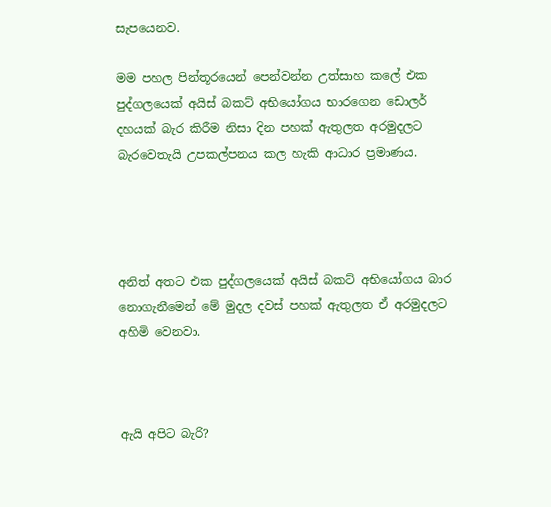සැපයෙනව.

මම පහල පින්තූරයෙන් පෙන්වන්න උත්සාහ කලේ එක පුද්ගලයෙක් අයිස් බකට් අභියෝගය භාරගෙන ඩොලර් දහයක් බැර කිරීම නිසා දින පහක් ඇතුලත අරමුදලට බැරවෙතැයි උපකල්පනය කල හැකි ආධාර ප්‍රමාණය.




අනිත් අතට එක පුද්ගලයෙක් අයිස් බකට් අභියෝගය බාර නොගැනීමෙන් මේ මුදල දවස් පහක් ඇතුලත ඒ අරමුදලට අහිමි වෙනවා.



ඇයි අපිට බැරි?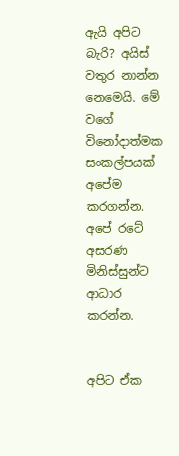ඇයි අපිට බැරි? අයිස් වතුර නාන්න නෙමෙයි. මේ වගේ විනෝදාත්මක සංකල්පයක් අපේම කරගන්න. අපේ රටේ අසරණ මිනිස්සුන්ට ආධාර කරන්න.


අපිට ඒක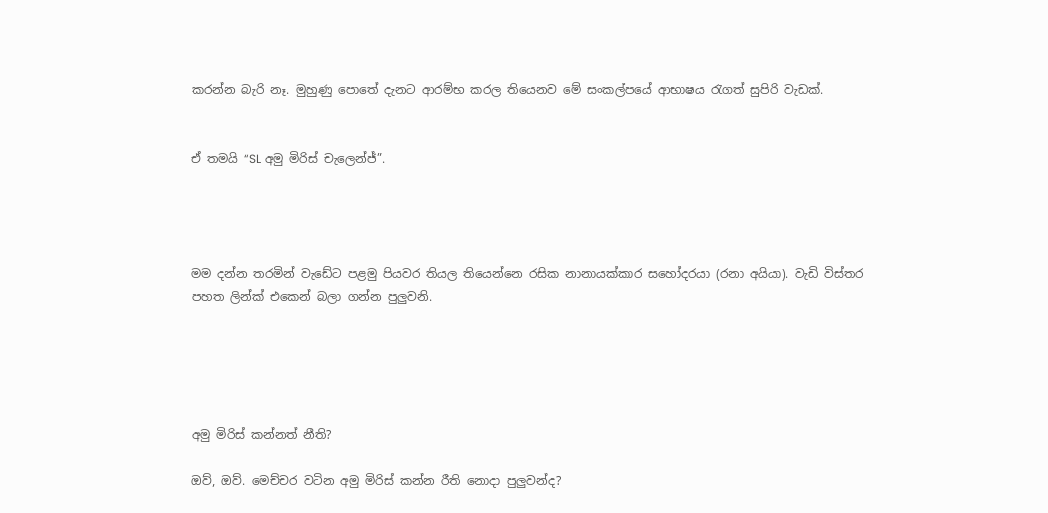කරන්න බැරි නෑ. මුහුණු පොතේ දැනට ආරම්භ කරල තියෙනව මේ සංකල්පයේ ආභාෂය රැගත් සුපිරි වැඩක්.


ඒ තමයි “SL අමු මිරිස් චැලෙන්ජ්”.




මම දන්න තරමින් වැඩේට පළමු පියවර තියල තියෙන්නෙ රසික නානායක්කාර සහෝදරයා (රනා අයියා). වැඩි විස්තර පහත ලින්ක් එකෙන් බලා ගන්න පුලුවනි.





අමු මිරිස් කන්නත් නීති?

ඔව්, ඔව්. මෙච්චර වටින අමු මිරිස් කන්න රීති නොදා පුලුවන්ද?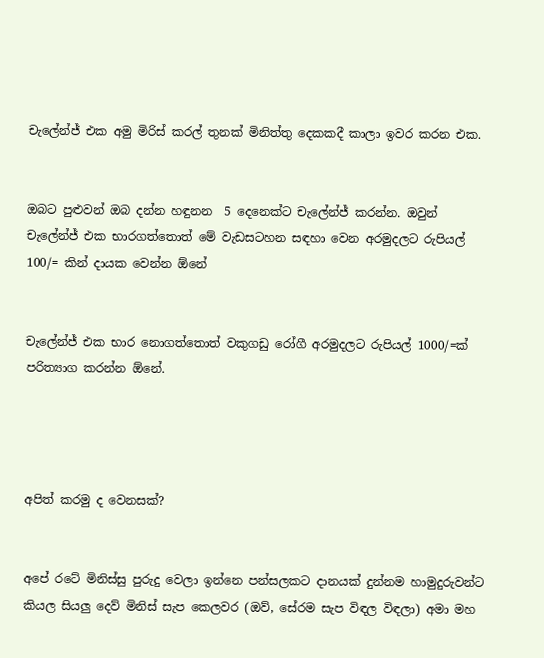චැලේන්ජ් එක අමු මිරිස් කරල් තුනක් මිනිත්තු දෙකකදී කාලා ඉවර කරන එක.


ඔබට පුළුවන් ඔබ දන්න හඳුනන  5 දෙනෙක්ට චැලේන්ජ් කරන්න. ඔවුන් චැලේන්ජ් එක භාරගත්තොත් මේ වැඩසටහන සඳහා වෙන අරමුදලට රුපියල් 100/= කින් දායක වෙන්න ඕනේ


චැලේන්ජ් එක භාර නොගත්තොත් වකුගඩු රෝගී අරමුදලට රුපියල් 1000/=ක් පරිත්‍යාග කරන්න ඕනේ.




අපිත් කරමු ද වෙනසක්?


අපේ රටේ මිනිස්සු පුරුදු වෙලා ඉන්නෙ පන්සලකට දානයක් දුන්නම හාමුදුරුවන්ට කියල සියලු දෙව් මිනිස් සැප කෙලවර (ඔව්, සේරම සැප විඳල විඳලා) අමා මහ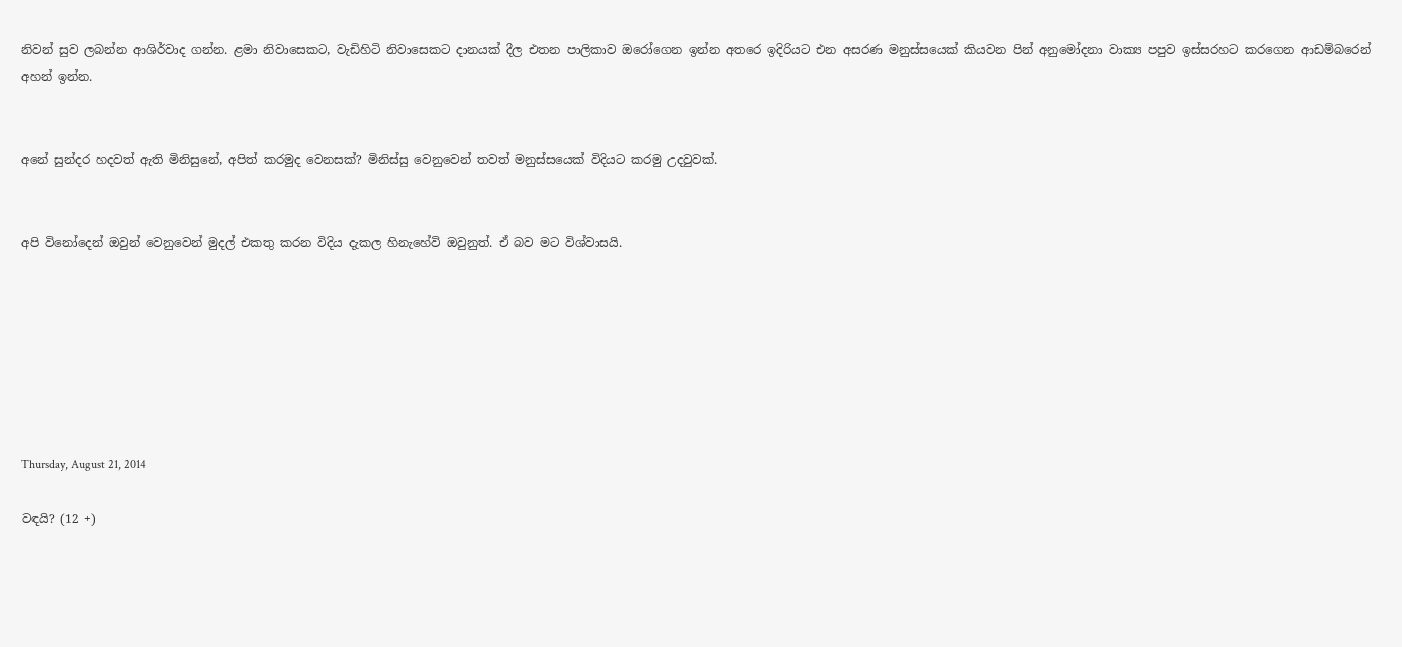නිවන් සුව ලබන්න ආශිර්වාද ගන්න. ළමා නිවාසෙකට, වැඩිහිටි නිවාසෙකට දානයක් දීල එතන පාලිකාව ඔරෝගෙන ඉන්න අතරෙ ඉදිරියට එන අසරණ මනුස්සයෙක් කියවන පින් අනුමෝදනා වාක්‍ය පපුව ඉස්සරහට කරගෙන ආඩම්බරෙන් අහන් ඉන්න.


අනේ සුන්දර හදවත් ඇති මිනිසුනේ, අපිත් කරමුද වෙනසක්? මිනිස්සු වෙනුවෙන් තවත් මනුස්සයෙක් විදියට කරමු උදවුවක්.


අපි විනෝදෙන් ඔවුන් වෙනුවෙන් මුදල් එකතු කරන විදිය දැකල හිනැහේවි ඔවුනුත්. ඒ බව මට විශ්වාසයි.







Thursday, August 21, 2014

වඳයි? (12 +)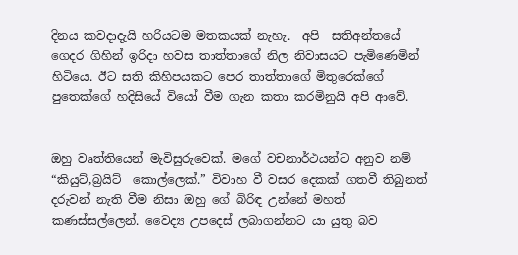දිනය කවදාදැයි හරියටම මතකයක් නැහැ.  අපි  සතිඅන්තයේ ගෙදර ගිහින් ඉරිදා හවස තාත්තාගේ නිල නිවාසයට පැමිණෙමින් හිටියෙ. ඊට සති කිහිපයකට පෙර තාත්තාගේ මිතුරෙක්ගේ පුතෙක්ගේ හදිසියේ වියෝ වීම ගැන කතා කරමිනුයි අපි ආවේ.


ඔහු වෘත්තියෙන් මැවිසුරුවෙක්. මගේ වචනාර්ථයන්ට අනුව නම් “කියුට්,බ්‍රයිට්  කොල්ලෙක්.” විවාහ වී වසර දෙකක් ගතවී තිබුනත් දරුවන් නැති වීම නිසා ඔහු ගේ බිරිඳ උන්නේ මහත් කණස්සල්ලෙන්. වෛද්‍ය උපදෙස් ලබාගන්නට යා යුතු බව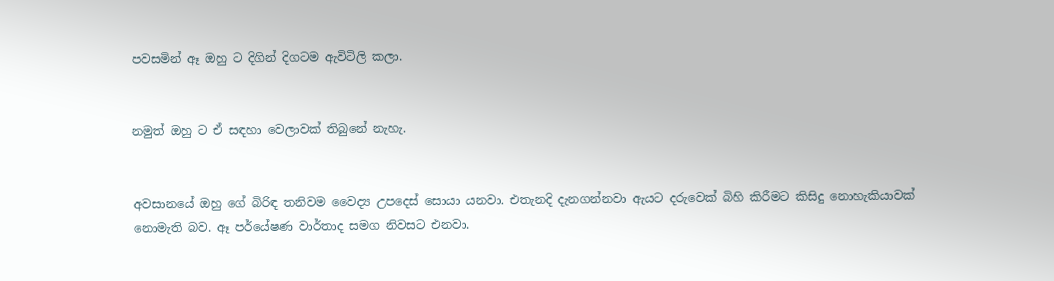පවසමින් ඈ ඔහු ට දිගින් දිගටම ඇවිටිලි කලා.


නමුත් ඔහු ට ඒ සඳහා වෙලාවක් තිබුනේ නැහැ.


අවසානයේ ඔහු ගේ බිරිඳ තනිවම වෛද්‍ය උපදෙස් සොයා යනවා. එතැනදි දැනගන්නවා ඇයට දරුවෙක් බිහි කිරීමට කිසිදු නොහැකියාවක් නොමැති බව. ඈ පර්යේෂණ වාර්තාද සමග නිවසට එනවා.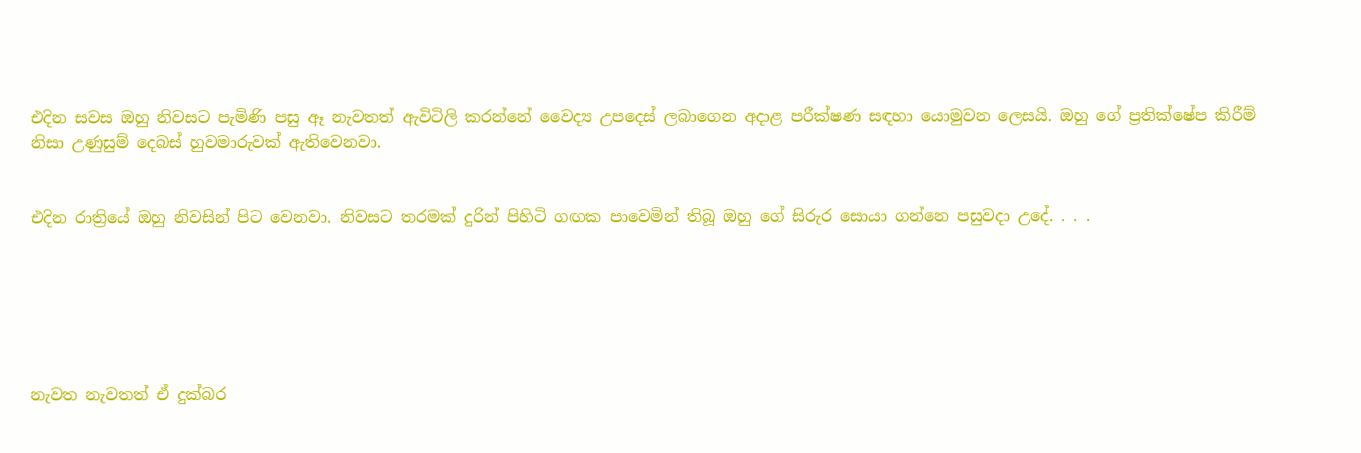එදින සවස ඔහු නිවසට පැමිණි පසු ඈ නැවතත් ඇවිටිලි කරන්නේ වෛද්‍ය උපදෙස් ලබාගෙන අදාළ පරීක්ෂණ සඳහා යොමුවන ලෙසයි. ඔහු ගේ ප්‍රතික්ෂේප කිරීම් නිසා උණුසුම් දෙබස් හුවමාරුවක් ඇතිවෙනවා.


එදින රාත්‍රියේ ඔහු නිවසින් පිට වෙනවා. නිවසට තරමක් දුරින් පිහිටි ගඟක පාවෙමින් තිබූ ඔහු ගේ සිරුර සොයා ගන්නෙ පසුවදා උදේ. . . .






නැවත නැවතත් ඒ දුක්බර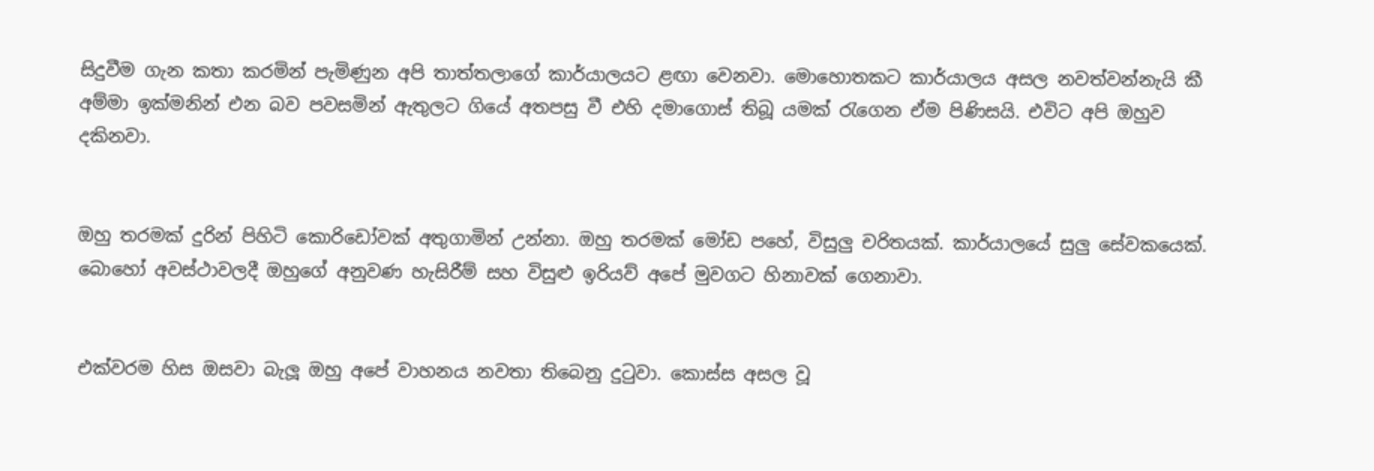සිදුවීම ගැන කතා කරමින් පැමිණුන අපි තාත්තලාගේ කාර්යාලයට ළඟා වෙනවා. මොහොතකට කාර්යාලය අසල නවත්වන්නැයි කී අම්මා ඉක්මනින් එන බව පවසමින් ඇතුලට ගියේ අතපසු වී එහි දමාගොස් තිබූ යමක් රැගෙන ඒම පිණිසයි. එවිට අපි ඔහුව දකිනවා.


ඔහු තරමක් දුරින් පිහිටි කොරිඩෝවක් අතුගාමින් උන්නා. ඔහු තරමක් මෝඩ පහේ, විසුලු චරිතයක්. කාර්යාලයේ සුලු සේවකයෙක්. බොහෝ අවස්ථාවලදී ඔහුගේ අනුවණ හැසිරීම් සහ විසුළු ඉරියව් අපේ මුවගට හිනාවක් ගෙනාවා.


එක්වරම හිස ඔසවා බැලූ ඔහු අපේ වාහනය නවතා තිබෙනු දුටුවා. කොස්ස අසල වූ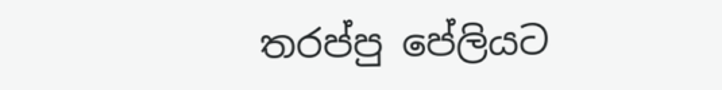තරප්පු පේලියට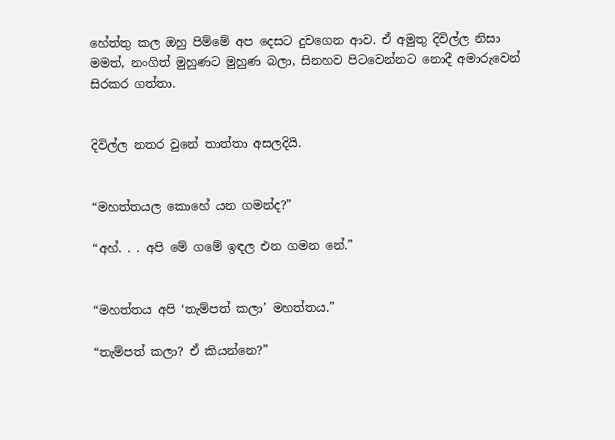හේත්තු කල ඔහු පිම්මේ අප දෙසට දුවගෙන ආව. ඒ අමුතු දිවිල්ල නිසා මමත්, නංගිත් මුහුණට මුහුණ බලා, සිනහව පිටවෙන්නට නොදී අමාරුවෙන් සිරකර ගත්තා.


දිවිල්ල නතර වුනේ තාත්තා අසලදියි.


“මහත්තයල කොහේ යන ගමන්ද?”

“අහ්. . . අපි මේ ගමේ ඉඳල එන ගමන නේ.”


“මහත්තය අපි ‘තැම්පත් කලා’ මහත්තය.”

“තැම්පත් කලා? ඒ කියන්නෙ?”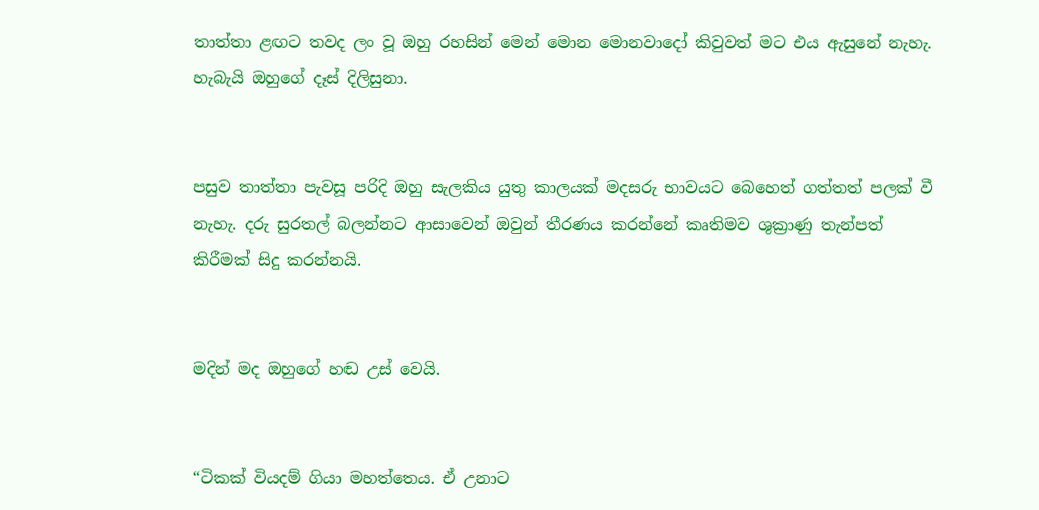තාත්තා ළඟට තවද ලං වූ ඔහු රහසින් මෙන් මොන මොනවාදෝ කිවුවත් මට එය ඇසුනේ නැහැ. හැබැයි ඔහුගේ දෑස් දිලිසුනා.


පසුව තාත්තා පැවසූ පරිදි ඔහු සැලකිය යුතු කාලයක් මදසරු භාවයට බෙහෙත් ගත්තත් පලක් වී නැහැ. දරු සුරතල් බලන්නට ආසාවෙන් ඔවුන් තීරණය කරන්නේ කෘතිමව ශුක්‍රාණු තැන්පත් කිරීමක් සිදු කරන්නයි.


මදින් මද ඔහුගේ හඬ උස් වෙයි.


“ටිකක් වියදම් ගියා මහත්තෙය. ඒ උනාට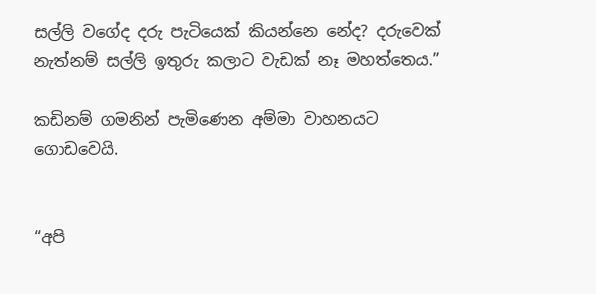සල්ලි වගේද දරු පැටියෙක් කියන්නෙ නේද? දරුවෙක් නැත්නම් සල්ලි ඉතුරු කලාට වැඩක් නෑ මහත්තෙය.”

කඩිනම් ගමනින් පැමිණෙන අම්මා වාහනයට ගොඩවෙයි.


“අපි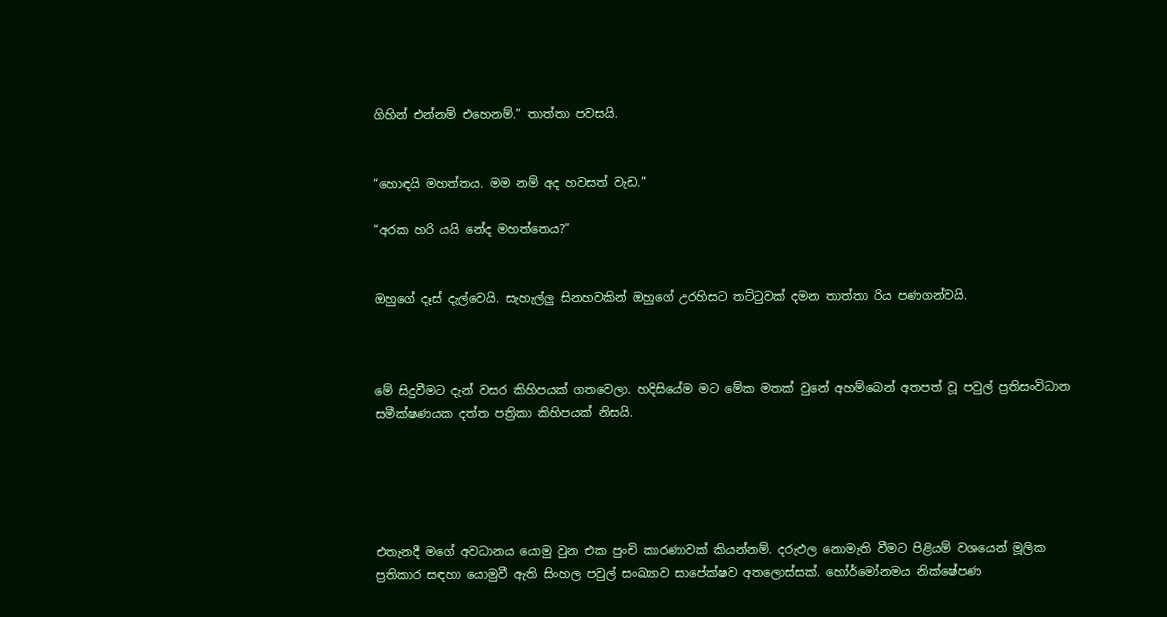ගිහින් එන්නම් එහෙනම්.” තාත්තා පවසයි.


“හොඳයි මහත්තය. මම නම් අද හවසත් වැඩ.”

“අරක හරි යයි නේද මහත්තෙය?”


ඔහුගේ දෑස් දැල්වෙයි. සැහැල්ලු සිනහවකින් ඔහුගේ උරහිසට තට්ටුවක් දමන තාත්තා රිය පණගන්වයි.



මේ සිදුවීමට දැන් වසර කිහිපයක් ගතවෙලා. හදිසියේම මට මේක මතක් වුනේ අහම්බෙන් අතපත් වූ පවුල් ප්‍රතිසංවිධාන සමීක්ෂණයක දත්ත පත්‍රිකා කිහිපයක් නිසයි.





එතැනදී මගේ අවධානය යොමු වුන එක පුංචි කාරණාවක් කියන්නම්. දරුඵල නොමැති වීමට පිළියම් වශයෙන් මූලික ප්‍රතිකාර සඳහා යොමුවී ඇති සිංහල පවුල් සංඛ්‍යාව සාපේක්ෂව අතලොස්සක්. හෝර්මෝනමය නික්ෂේපණ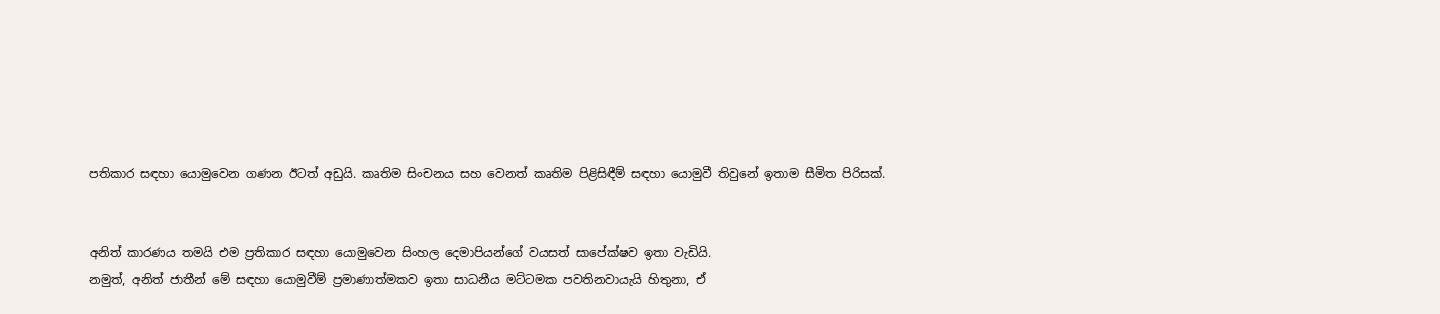පතිකාර සඳහා යොමුවෙන ගණන ඊටත් අඩුයි. කෘතිම සිංචනය සහ වෙනත් කෘතිම පිළිසිඳීම් සඳහා යොමුවී තිවුනේ ඉතාම සීමිත පිරිසක්.


අනිත් කාරණය තමයි එම ප්‍රතිකාර සඳහා යොමුවෙන සිංහල දෙමාපියන්ගේ වයසත් සාපේක්ෂව ඉතා වැඩියි.
නමුත්, අනිත් ජාතීන් මේ සඳහා යොමුවීම් ප්‍රමාණාත්මකව ඉතා සාධනීය මට්ටමක පවතිනවායැයි හිතුනා, ඒ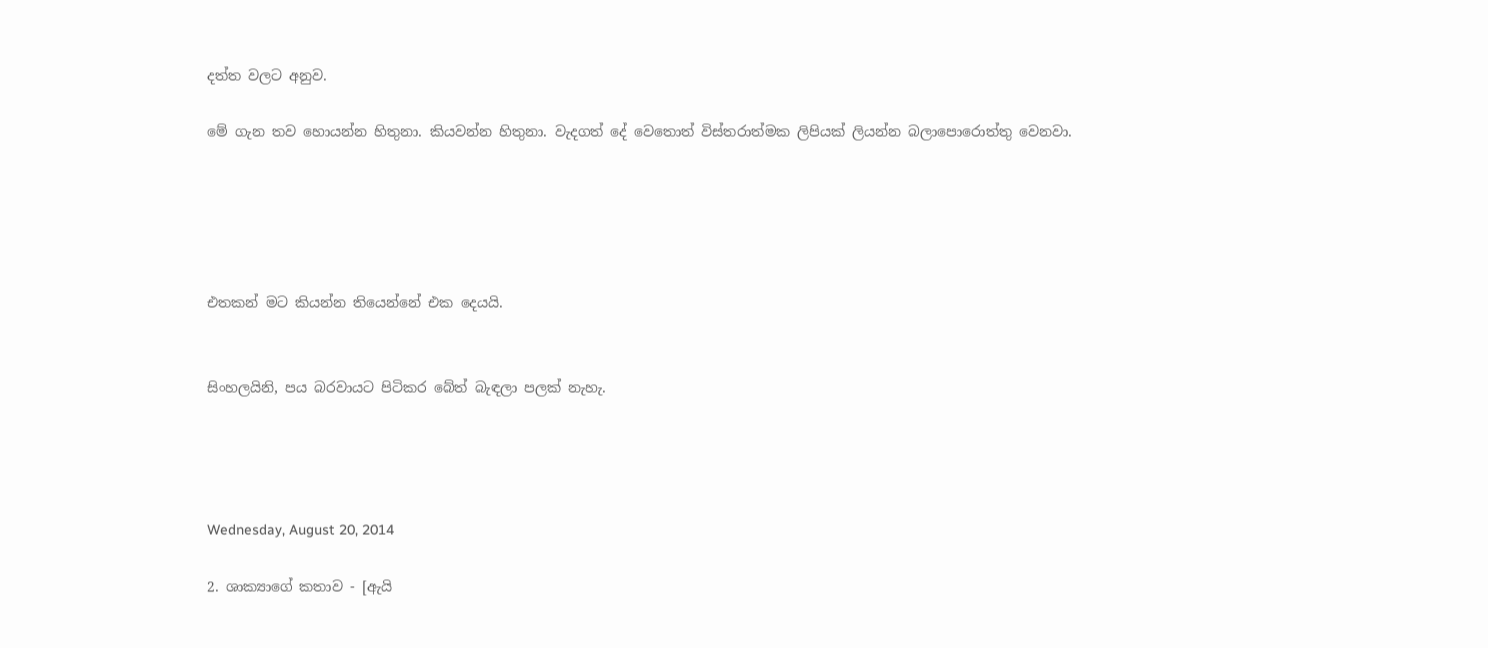දත්ත වලට අනුව.

මේ ගැන තව හොයන්න හිතුනා. කියවන්න හිතුනා. වැදගත් දේ වෙතොත් විස්තරාත්මක ලිපියක් ලියන්න බලාපොරොත්තු වෙනවා.





එතකන් මට කියන්න තියෙන්නේ එක දෙයයි.


සිංහලයිනි, පය බරවායට පිටිකර බේත් බැඳලා පලක් නැහැ.




Wednesday, August 20, 2014

2. ශාක්‍යාගේ කතාව - [ඇයි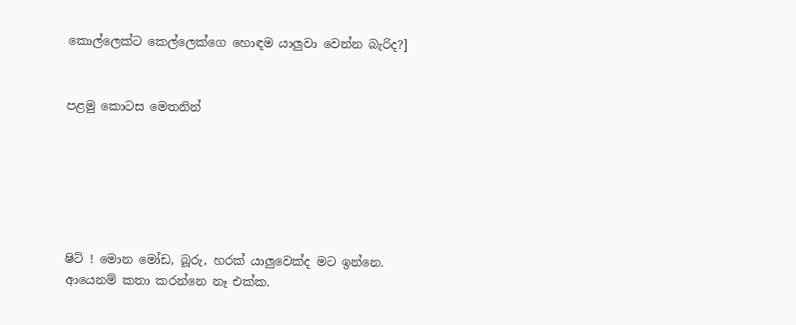කොල්ලෙක්ට කෙල්ලෙක්ගෙ හොඳම යාලුවා වෙන්න බැරිද?]


පළමු කොටස මෙතනින්






ෂිට් ! මොන මෝඩ, බූරු, හරක් යාලුවෙක්ද මට ඉන්නෙ. ආයෙනම් කතා කරන්නෙ නෑ එක්ක.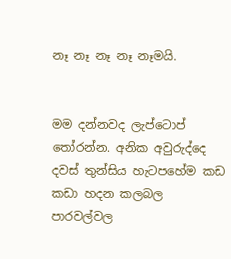නෑ නෑ නෑ නෑ නෑමයි.


මම දන්නවද ලැප්ටොප් තෝරන්න. අනික අවුරුද්දෙ දවස් තුන්සිය හැටපහේම කඩ කඩා හදන කලබල පාරවල්වල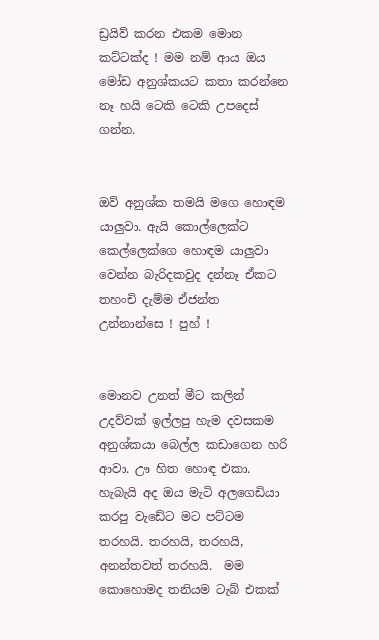ඩ්‍රයිව් කරන එකම මොන කට්ටක්ද ! මම නම් ආය ඔය මෝඩ අනුශ්කයට කතා කරන්නෙ නෑ හයි ටෙකි ටෙකි උපදෙස් ගන්න.


ඔව් අනුශ්ක තමයි මගෙ හොඳම යාලුවා. ඇයි කොල්ලෙක්ට කෙල්ලෙක්ගෙ හොඳම යාලුවා වෙන්න බැරිදකවුද දන්නෑ ඒකට තහංචි දැම්ම ඒජන්ත උන්නාන්සෙ ! පුහ් !


මොනව උනත් මීට කලින් උදව්වක් ඉල්ලපු හැම දවසකම අනුශ්කයා බෙල්ල කඩාගෙන හරි ආවා. ඌ හිත හොඳ එකා. හැබැයි අද ඔය මැටි අලගෙඩියා කරපු වැඩේට මට පට්ටම තරහයි. තරහයි, තරහයි, අනන්තවත් තරහයි.  මම කොහොමද තනියම ටැබ් එකක්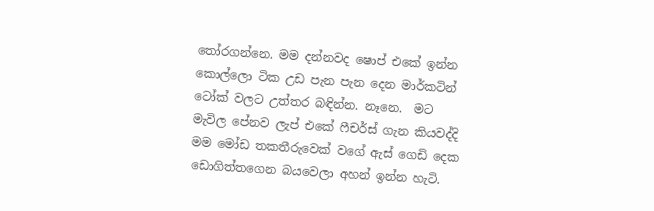තෝරගන්නෙ. මම දන්නවද ෂොප් එකේ ඉන්න කොල්ලො ටික උඩ පැන පැන දෙන මාර්කටින් ටෝක් වලට උත්තර බඳින්න. නෑනෙ.  මට මැවිල පේනව ලැප් එකේ ෆීචර්ස් ගැන කියවද්දි මම මෝඩ තකතීරුවෙක් වගේ ඇස් ගෙඩි දෙක ඩොගිත්තගෙන බයවෙලා අහන් ඉන්න හැටි.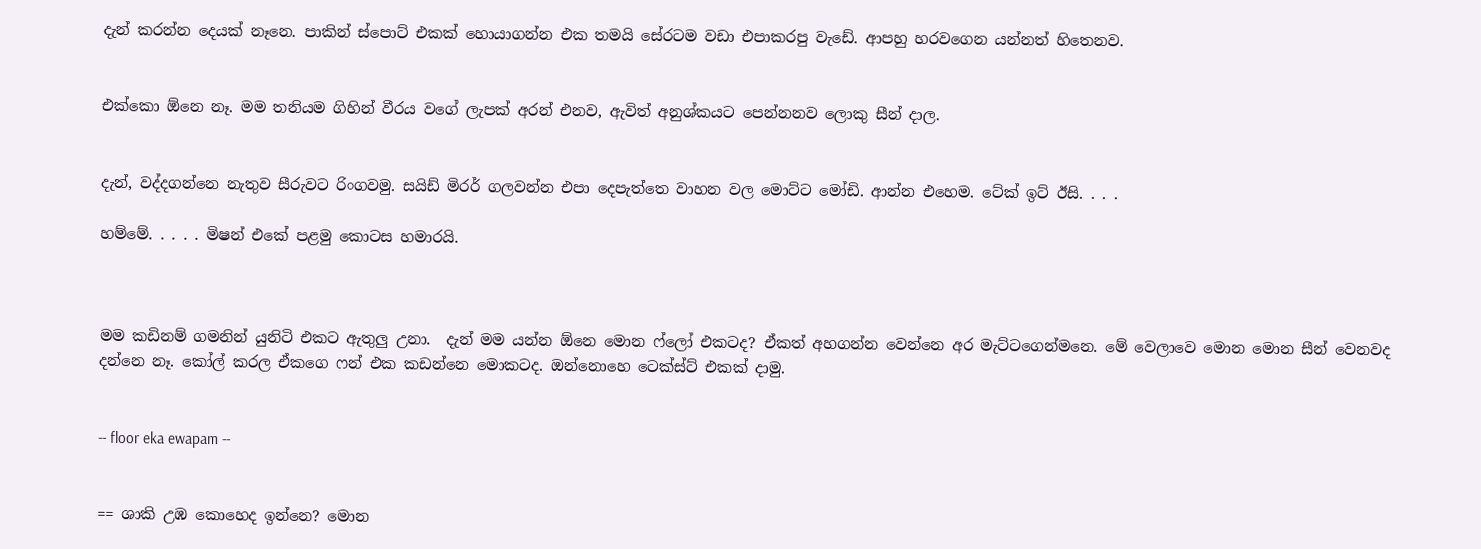දැන් කරන්න දෙයක් නෑනෙ. පාකින් ස්පොට් එකක් හොයාගන්න එක තමයි සේරටම වඩා එපාකරපු වැඩේ. ආපහු හරවගෙන යන්නත් හිතෙනව.


එක්කො ඕනෙ නෑ. මම තනියම ගිහින් වීරය වගේ ලැපක් අරන් එනව, ඇවිත් අනුශ්කයට පෙන්නනව ලොකු සීන් දාල.


දැන්, වද්දගන්නෙ නැතුව සීරුවට රිංගවමු. සයිඩ් මිරර් ගලවන්න එපා දෙපැත්තෙ වාහන වල මොට්ට මෝඩි. ආන්න එහෙම. ටේක් ඉට් ඊසි. . . .

හම්මේ. . . . . මිෂන් එකේ පළමු කොටස හමාරයි.



මම කඩිනම් ගමනින් යුනිටි එකට ඇතුලු උනා.  දැන් මම යන්න ඕනෙ මොන ෆ්ලෝ එකටද? ඒකත් අහගන්න වෙන්නෙ අර මැට්ටගෙන්මනෙ. මේ වෙලාවෙ මොන මොන සීන් වෙනවද දන්නෙ නෑ. කෝල් කරල ඒකගෙ ෆන් එක කඩන්නෙ මොකටද. ඔන්නොහෙ ටෙක්ස්ට් එකක් දාමු.


-- floor eka ewapam --


== ශාකි උඹ කොහෙද ඉන්නෙ? මොන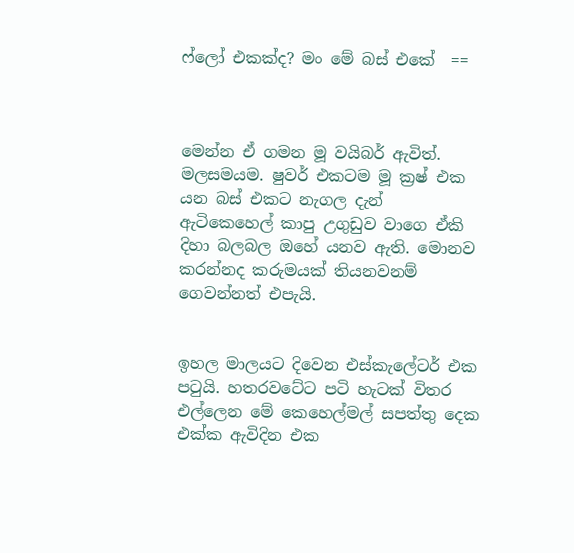ෆ්ලෝ එකක්ද? මං මේ බස් එකේ  ==



මෙන්න ඒ ගමන මූ වයිබර් ඇවිත්. මලසමයම. ෂුවර් එකටම මූ ක්‍රෂ් එක යන බස් එකට නැගල දැන් ඇටිකෙහෙල් කාපු උගුඩුව වාගෙ ඒකි දිහා බලබල ඔහේ යනව ඇති. මොනව කරන්නද කරුමයක් තියනවනම් ගෙවන්නත් එපැයි.


ඉහල මාලයට දිවෙන එස්කැලේටර් එක පටුයි. හතරවටේට පටි හැටක් විතර එල්ලෙන මේ කෙහෙල්මල් සපත්තු දෙක එක්ක ඇවිදින එක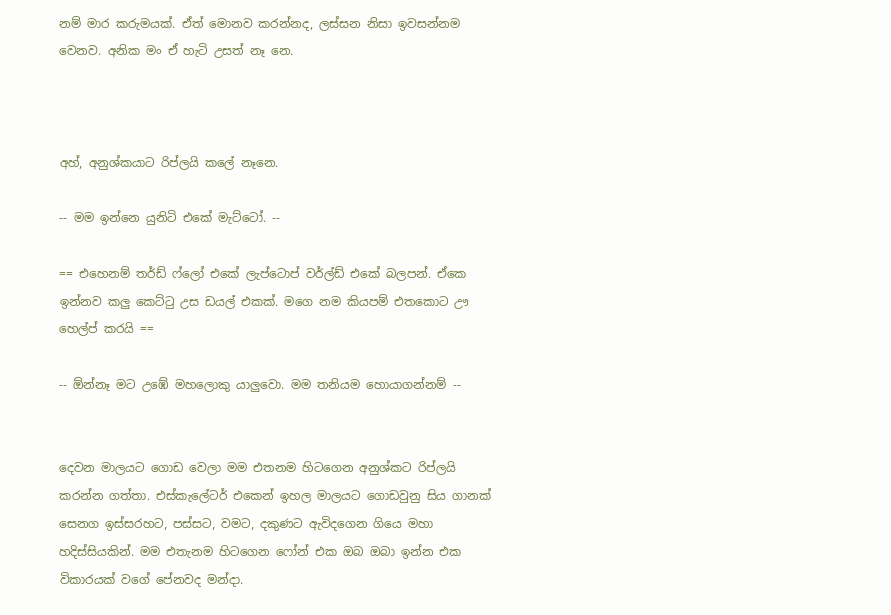නම් මාර කරුමයක්. ඒත් මොනව කරන්නද, ලස්සන නිසා ඉවසන්නම වෙනව. අනික මං ඒ හැටි උසත් නෑ නෙ.



අහ්, අනුශ්කයාට රිප්ලයි කලේ නෑනෙ.

-- මම ඉන්නෙ යුනිටි එකේ මැට්ටෝ. --

== එහෙනම් තර්ඩ් ෆ්ලෝ එකේ ලැප්ටොප් වර්ල්ඩ් එකේ බලපන්. ඒකෙ ඉන්නව කලු කෙට්ටු උස ඩයල් එකක්. මගෙ නම කියපම් එතකොට ඌ හෙල්ප් කරයි ==

-- ඕන්නෑ මට උඹේ මහලොකු යාලුවො. මම තනියම හොයාගන්නම් --


දෙවන මාලයට ගොඩ වෙලා මම එතනම හිටගෙන අනුශ්කට රිප්ලයි කරන්න ගත්තා. එස්කැලේටර් එකෙන් ඉහල මාලයට ගොඩවුනු සිය ගානක් සෙනග ඉස්සරහට, පස්සට, වමට, දකුණට ඇවිදගෙන ගියෙ මහා හදිස්සියකින්. මම එතැනම හිටගෙන ෆෝන් එක ඔබ ඔබා ඉන්න එක විකාරයක් වගේ පේනවද මන්දා.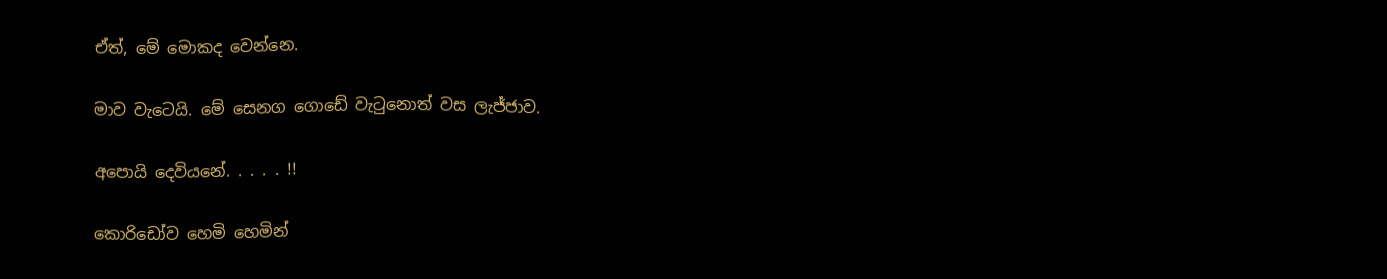ඒත්, මේ මොකද වෙන්නෙ.

මාව වැටෙයි. මේ සෙනග ගොඩේ වැටුනොත් වස ලැජ්ජාව.

අපොයි දෙවියනේ. . . . . !!

කොරිඩෝව හෙමි හෙමින්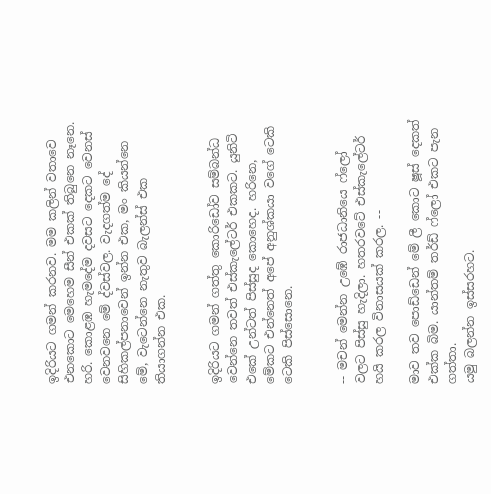ඉදිරියට ගමන් කරනව. මම කලින් වතාවෙ එනකොට මෙහෙම සීන් එකක් තිබුනෙ නෑනෙ. හරි. කොළඹ හැමදේම දවසට දෙකට වෙනස් වෙනවනෙ මේ ද්වස්වල. වැදගත්ම දේ සිහිකල්පනාවෙන් ඉන්න එක, මං කියන්නෙ මේ, වැටෙන්නෙ නැතුව බැලන්ස් එක තියාගන්න එක.


ඉදිරියට ගමන් ගත්තු කොරිඩෝව සම්බන්ධ වෙන්නෙ තවත් එස්කැලේටර් එකකට. යුනිටි එකේ උන්ටත් පිස්සුද කොහෙද. හරිනෙ, මේකට එන්නෙත් අපේ අනුශ්කයා වගේ ටෙකි ටෙකි පිස්සොනෙ.


-- මචන් මෙන්න උඹේ රාජධානියෙ ෆ්ලෝ වලට පිස්සු හැදිලා. හතරවටේ එස්කැලේටර් හයි කරල විනාසයක් කරල. --

මාව තව පොඩ්ඩෙන් මේ ලී කොට ෂූස් දෙකත් එක්ක බිම. යාන්තම් තර්ඩ් ෆ්ලෝ එකට පැන ගත්තා.
යමු බලන්න ඉස්සරහට.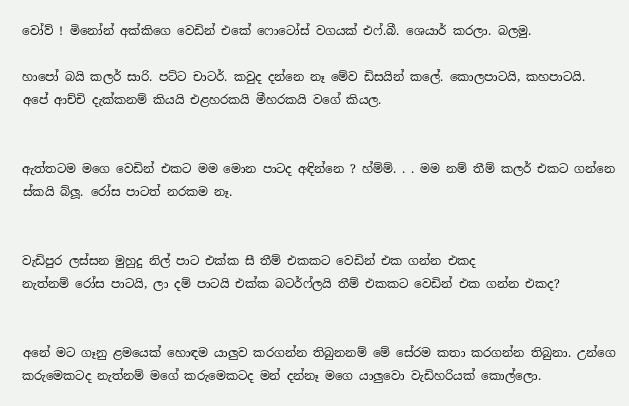වෝව් ! මිනෝන් අක්කිගෙ වෙඩින් එකේ ෆොටෝස් වගයක් එෆ්.බී. ශෙයාර් කරලා. බලමු.

හාපෝ බයි කලර් සාරි. පට්ට චාටර්. කවුද දන්නෙ නෑ මේව ඩිසයින් කලේ. කොලපාටයි, කහපාටයි.   අපේ ආච්චි දැක්කනම් කියයි එළහරකයි මීහරකයි වගේ කියල.


ඇත්තටම මගෙ වෙඩින් එකට මම මොන පාටද අඳින්නෙ ? හ්ම්ම්. . . මම නම් තීම් කලර් එකට ගන්නෙ ස්කයි බ්ලූ. රෝස පාටත් නරකම නෑ.


වැඩිපුර ලස්සන මුහුදු නිල් පාට එක්ක සී තීම් එකකට වෙඩින් එක ගන්න එකද
නැත්නම් රෝස පාටයි, ලා දම් පාටයි එක්ක බටර්ෆ්ලයි තීම් එකකට වෙඩින් එක ගන්න එකද?


අනේ මට ගෑනු ළමයෙක් හොඳම යාලුව කරගන්න තිබුනනම් මේ සේරම කතා කරගන්න තිබුනා. උන්ගෙ කරුමෙකටද නැත්නම් මගේ කරුමෙකටද මන් දන්නෑ මගෙ යාලුවො වැඩිහරියක් කොල්ලො.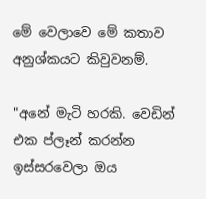මේ වෙලාවෙ මේ කතාව අනුශ්කයට කිවුවනම්.

"අනේ මැටි හරකි. වෙඩින් එක ප්ලෑන් කරන්න ඉස්සරවෙලා ඔය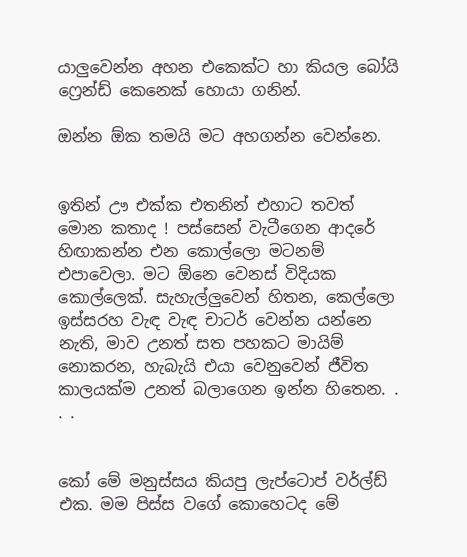යාලුවෙන්න අහන එකෙක්ට හා කියල බෝයි ෆ්‍රෙන්ඩ් කෙනෙක් හොයා ගනින්.

ඔන්න ඕක තමයි මට අහගන්න වෙන්නෙ.


ඉතින් ඌ එක්ක එතනින් එහාට තවත් මොන කතාද ! පස්සෙන් වැටීගෙන ආදරේ හිඟාකන්න එන කොල්ලො මටනම් එපාවෙලා. මට ඕනෙ වෙනස් විදියක කොල්ලෙක්. සැහැල්ලුවෙන් හිතන, කෙල්ලො ඉස්සරහ වැඳ වැඳ චාටර් වෙන්න යන්නෙ නැති, මාව උනත් සත පහකට මායිම් නොකරන, හැබැයි එයා වෙනුවෙන් ජීවිත කාලයක්ම උනත් බලාගෙන ඉන්න හිතෙන. . . .


කෝ මේ මනුස්සය කියපු ලැප්ටොප් වර්ල්ඩ් එක. මම පිස්ස වගේ කොහෙටද මේ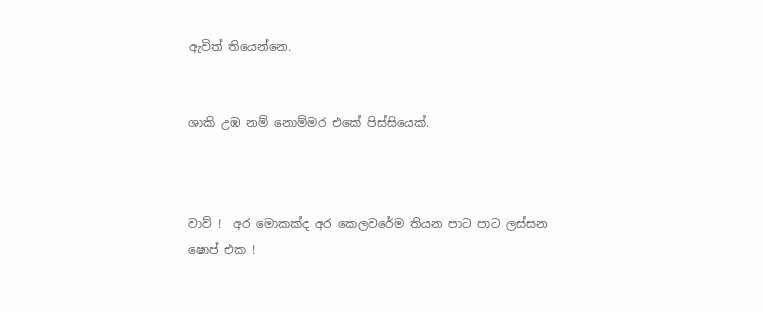ඇවිත් තියෙන්නෙ.


ශාකි උඹ නම් නොම්මර එකේ පිස්සියෙක්.



වාව් !  අර මොකක්ද අර කෙලවරේම තියන පාට පාට ලස්සන ෂොප් එක !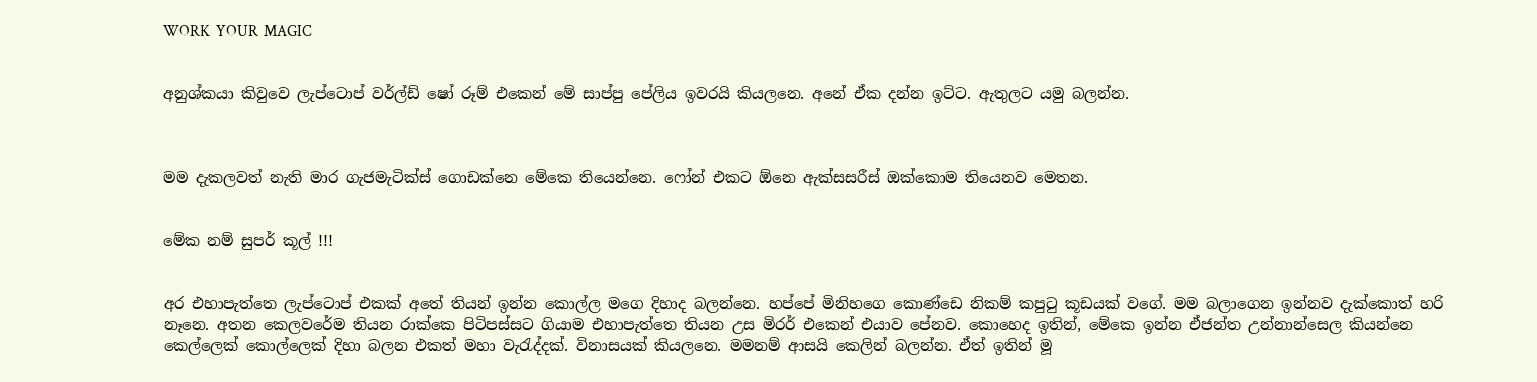WORK  YOUR  MAGIC


අනුශ්කයා කිවුවෙ ලැප්ටොප් වර්ල්ඩ් ෂෝ රූම් එකෙන් මේ සාප්පු පේලිය ඉවරයි කියලනෙ. අනේ ඒක දන්න ඉට්ට. ඇතුලට යමු බලන්න.



මම දැකලවත් නැති මාර ගැජමැටික්ස් ගොඩක්නෙ මේකෙ තියෙන්නෙ. ෆෝන් එකට ඕනෙ ඇක්සසරීස් ඔක්කොම තියෙනව මෙතන.


මේක නම් සුපර් කූල් !!!


අර එහාපැත්තෙ ලැප්ටොප් එකක් අතේ තියන් ඉන්න කොල්ල මගෙ දිහාද බලන්නෙ. හප්පේ මිනිහගෙ කොණ්ඩෙ නිකම් කපුටු කූඩයක් වගේ. මම බලාගෙන ඉන්නව දැක්කොත් හරි නෑනෙ. අතන කෙලවරේම තියන රාක්කෙ පිටිපස්සට ගියාම එහාපැත්තෙ තියන උස මිරර් එකෙන් එයාව පේනව. කොහෙද ඉතින්, මේකෙ ඉන්න ඒජන්ත උන්නාන්සෙල කියන්නෙ කෙල්ලෙක් කොල්ලෙක් දිහා බලන එකත් මහා වැරැද්දක්. විනාසයක් කියලනෙ. මමනම් ආසයි කෙලින් බලන්න. ඒත් ඉතින් මූ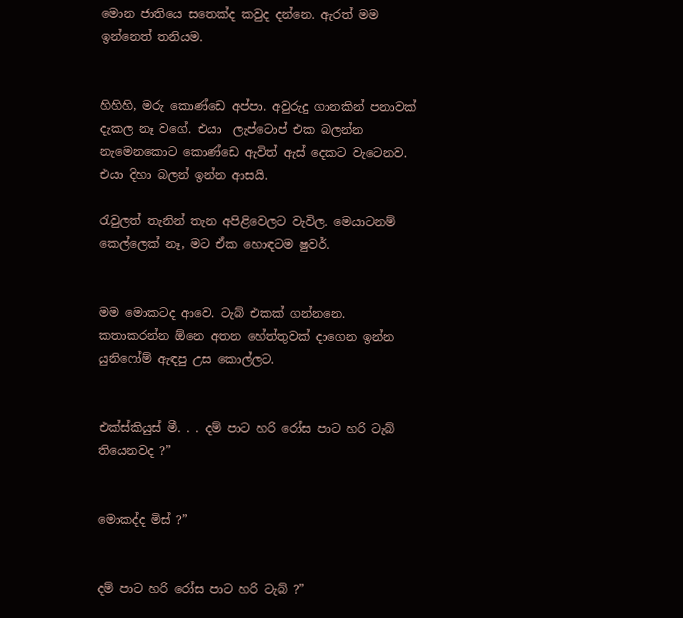මොන ජාතියෙ සතෙක්ද කවුද දන්නෙ. ඇරත් මම ඉන්නෙත් තනියම.


හිහිහි, මරු කොණ්ඩෙ අප්පා. අවුරුදු ගානකින් පනාවක් දැකල නෑ වගේ. එයා  ලැප්ටොප් එක බලන්න නැමෙනකොට කොණ්ඩෙ ඇවිත් ඇස් දෙකට වැටෙනව. එයා දිහා බලන් ඉන්න ආසයි.

රැවුලත් තැනින් තැන අපිළිවෙලට වැවිල. මෙයාටනම් කෙල්ලෙක් නෑ, මට ඒක හොඳටම ෂුවර්.


මම මොකටද ආවෙ. ටැබ් එකක් ගන්නනෙ. කතාකරන්න ඕනෙ අතන හේත්තුවක් දාගෙන ඉන්න යුනිෆෝම් ඇඳපු උස කොල්ලට.


එක්ස්කියුස් මී. . . දම් පාට හරි රෝස පාට හරි ටැබ් තියෙනවද ?”


මොකද්ද මිස් ?”


දම් පාට හරි රෝස පාට හරි ටැබ් ?”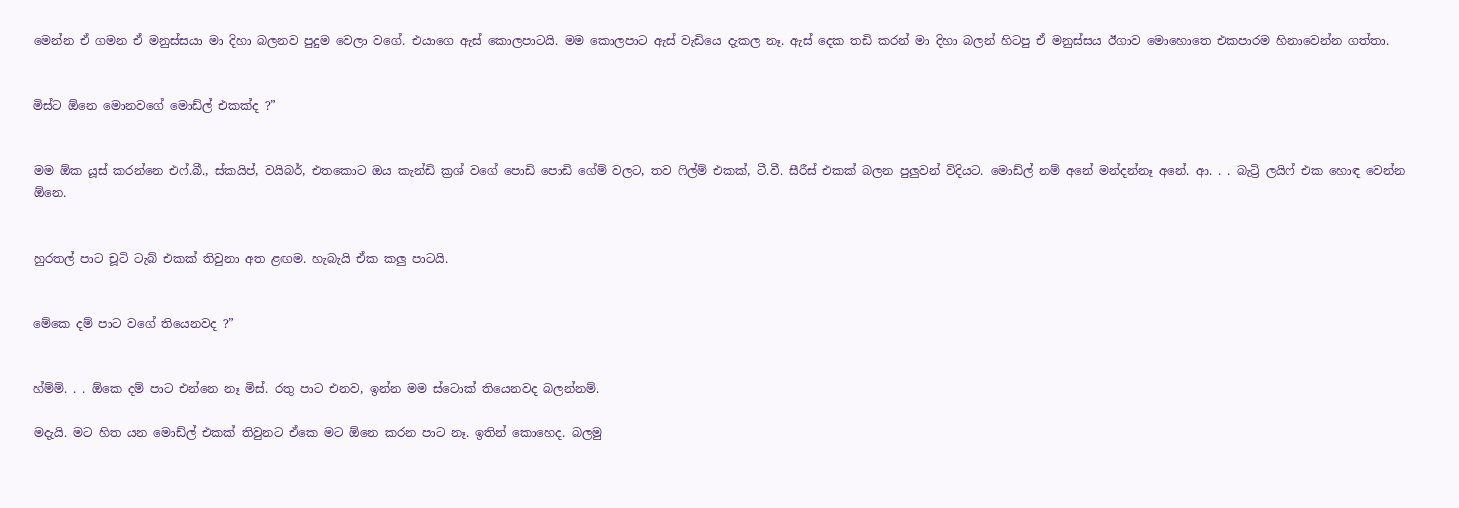මෙන්න ඒ ගමන ඒ මනුස්සයා මා දිහා බලනව පුදුම වෙලා වගේ. එයාගෙ ඇස් කොලපාටයි. මම කොලපාට ඇස් වැඩියෙ දැකල නෑ. ඇස් දෙක තඩි කරන් මා දිහා බලන් හිටපු ඒ මනුස්සය ඊගාව මොහොතෙ එකපාරම හිනාවෙන්න ගත්තා.


මිස්ට ඕනෙ මොනවගේ මොඩ්ල් එකක්ද ?”


මම ඕක යූස් කරන්නෙ එෆ්.බී., ස්කයිප්, වයිබර්, එතකොට ඔය කැන්ඩි ක්‍රශ් වගේ පොඩි පොඩි ගේම් වලට, තව ෆිල්ම් එකක්, ටී.වී. සීරීස් එකක් බලන පුලුවන් විදියට. මොඩ්ල් නම් අනේ මන්දන්නෑ අනේ. ආ. . . බැට්‍රි ලයිෆ් එක හොඳ වෙන්න ඕනෙ.


හුරතල් පාට චූටි ටැබ් එකක් තිවුනා අත ළඟම. හැබැයි ඒක කලු පාටයි.


මේකෙ දම් පාට වගේ තියෙනවද ?”


හ්ම්ම්. . . ඕකෙ දම් පාට එන්නෙ නෑ මිස්. රතු පාට එනව, ඉන්න මම ස්ටොක් තියෙනවද බලන්නම්.

මදැයි. මට හිත යන මොඩ්ල් එකක් තිවුනට ඒකෙ මට ඕනෙ කරන පාට නෑ. ඉතින් කොහෙද. බලමු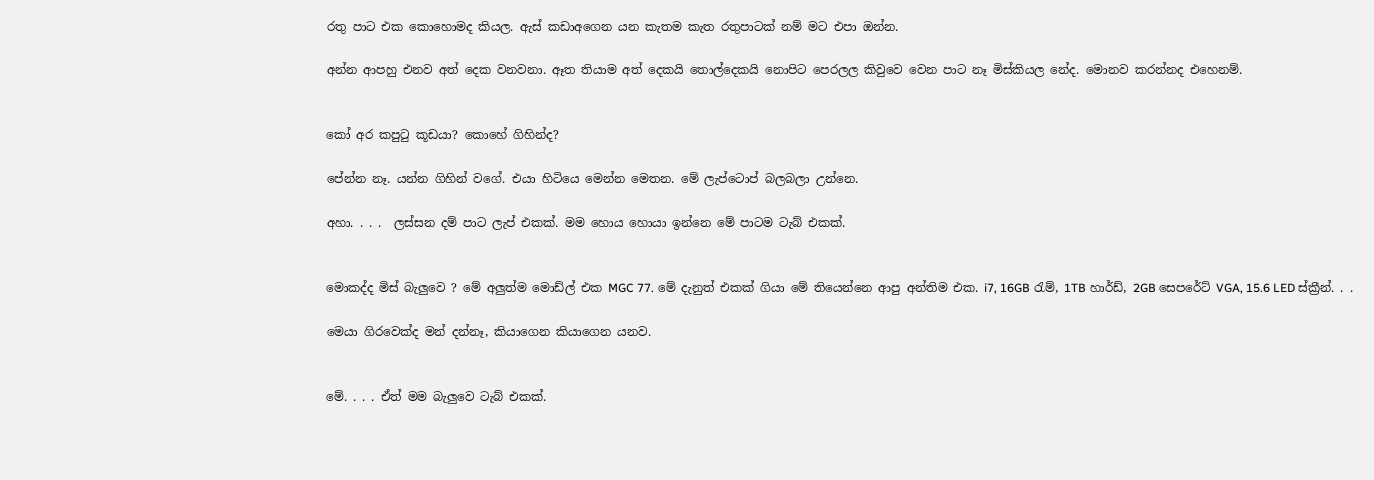රතු පාට එක කොහොමද කියල. ඇස් කඩාඅගෙන යන කැතම කැත රතුපාටක් නම් මට එපා ඔන්න.

අන්න ආපහු එනව අත් දෙක වනවනා. ඈත තියාම අත් දෙකයි තොල්දෙකයි නොපිට පෙරලල කිවුවෙ වෙන පාට නෑ මිස්කියල නේද. මොනව කරන්නද එහෙනම්.


කෝ අර කපුටු කූඩයා? කොහේ ගිහින්ද?

පේන්න නෑ. යන්න ගිහින් වගේ. එයා හිටියෙ මෙන්න මෙතන. මේ ලැප්ටොප් බලබලා උන්නෙ.

අහා. . . .  ලස්සන දම් පාට ලැප් එකක්. මම හොය හොයා ඉන්නෙ මේ පාටම ටැබ් එකක්.


මොකද්ද මිස් බැලුවෙ ? මේ අලුත්ම මොඩ්ල් එක MGC 77. මේ දැනුත් එකක් ගියා මේ තියෙන්නෙ ආපු අන්තිම එක. i7, 16GB රැම්, 1TB හාර්ඩ්, 2GB සෙපරේට් VGA, 15.6 LED ස්ක්‍රීන්. . .

මෙයා ගිරවෙක්ද මන් දන්නෑ, කියාගෙන කියාගෙන යනව.


මේ. . . . ඒත් මම බැලුවෙ ටැබ් එකක්.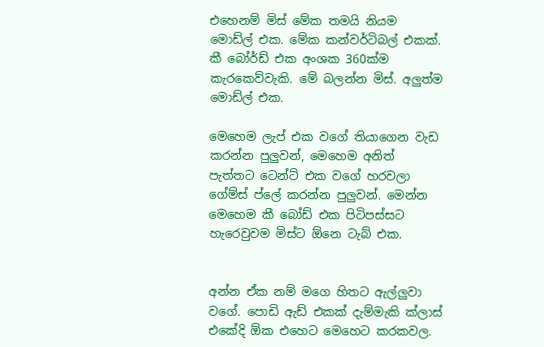එහෙනම් මිස් මේක තමයි නියම මොඩ්ල් එක. මේක කන්වර්ටිබල් එකක්. කී බෝර්ඩ් එක අංශක 360ක්ම කැරකෙව්වැකි. මේ බලන්න මිස්. අලුත්ම මොඩ්ල් එක.

මෙහෙම ලැප් එක වගේ තියාගෙන වැඩ කරන්න පුලුවන්, මෙහෙම අනිත් පැත්තට ටෙන්ට් එක වගේ හරවලා ගේම්ස් ප්ලේ කරන්න පුලුවන්. මෙන්න මෙහෙම කී බෝඩ් එක පිටිපස්සට හැරෙවුවම මිස්ට ඕනෙ ටැබ් එක.


අන්න ඒක නම් මගෙ හිතට ඇල්ලුවා වගේ. පොඩි ඇඩ් එකක් දැම්මැකි ක්ලාස් එකේදි ඕක එහෙට මෙහෙට කරකවල.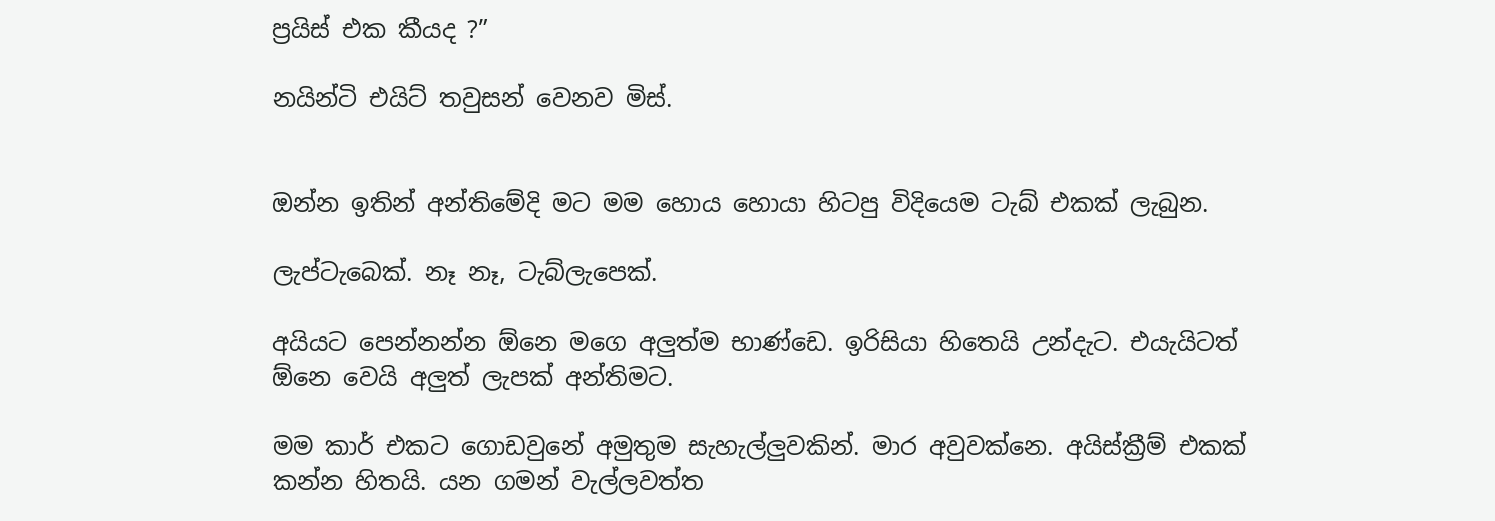ප්‍රයිස් එක කීයද ?”

නයින්ටි එයිට් තවුසන් වෙනව මිස්.


ඔන්න ඉතින් අන්තිමේදි මට මම හොය හොයා හිටපු විදියෙම ටැබ් එකක් ලැබුන.

ලැප්ටැබෙක්. නෑ නෑ, ටැබ්ලැපෙක්.

අයියට පෙන්නන්න ඕනෙ මගෙ අලුත්ම භාණ්ඩෙ. ඉරිසියා හිතෙයි උන්දැට. එයැයිටත් ඕනෙ වෙයි අලුත් ලැපක් අන්තිමට.

මම කාර් එකට ගොඩවුනේ අමුතුම සැහැල්ලුවකින්. මාර අවුවක්නෙ. අයිස්ක්‍රීම් එකක් කන්න හිතයි. යන ගමන් වැල්ලවත්ත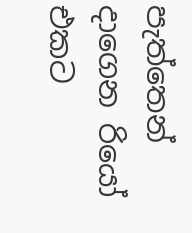පැත්තෙන් දාගෙන රියෝ එකට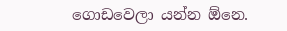ගොඩවෙලා යන්න ඕනෙ.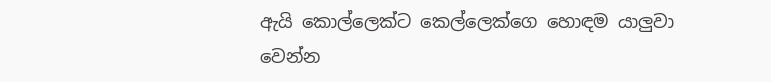ඇයි කොල්ලෙක්ට කෙල්ලෙක්ගෙ හොඳම යාලුවා වෙන්න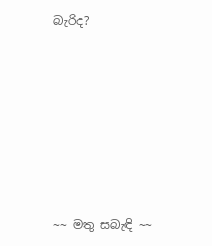බැරිද?







~~ මතු සබැඳි ~~